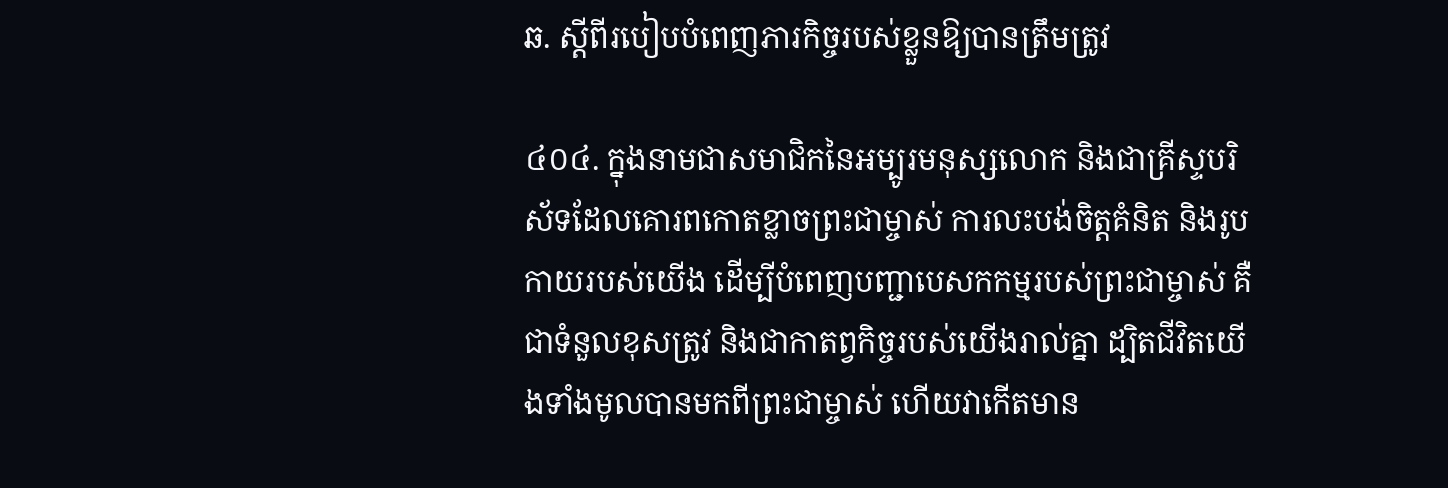ឆ. ស្ដីពីរបៀបបំពេញភារកិច្ចរបស់ខ្លួនឱ្យបានត្រឹមត្រូវ

៤០៤. ក្នុងនាមជាសមាជិកនៃអម្បូរមនុស្សលោក និងជាគ្រីស្ទបរិស័ទដែលគោរពកោតខ្លាចព្រះជាម្ចាស់ ការលះបង់ចិត្តគំនិត និងរូបកាយរបស់យើង ដើម្បីបំពេញបញ្ជាបេសកកម្មរបស់ព្រះជាម្ចាស់ គឺជាទំនួលខុសត្រូវ និងជាកាតព្វកិច្ចរបស់យើងរាល់គ្នា ដ្បិតជីវិតយើងទាំងមូលបានមកពីព្រះជាម្ចាស់ ហើយវាកើតមាន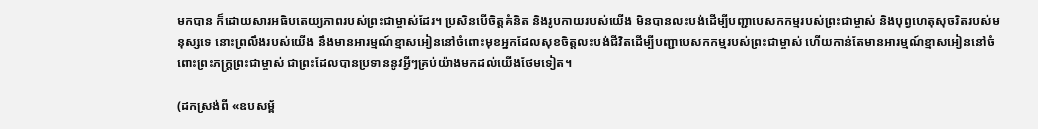មកបាន ក៏ដោយសារអធិបតេយ្យភាពរបស់ព្រះជាម្ចាស់ដែរ។ ប្រសិនបើចិត្តគំនិត និងរូបកាយរបស់យើង មិនបានលះបង់ដើម្បីបញ្ជាបេសកកម្មរបស់ព្រះជាម្ចាស់ និងបុព្វហេតុសុចរិតរបស់មនុស្សទេ នោះព្រលឹងរបស់យើង នឹងមានអារម្មណ៍ខ្មាសអៀននៅចំពោះមុខអ្នកដែលសុខចិត្តលះបង់ជីវិតដើម្បីបញ្ជាបេសកកម្មរបស់ព្រះជាម្ចាស់ ហើយកាន់តែមានអារម្មណ៍ខ្មាសអៀននៅចំពោះព្រះភក្ត្រព្រះជាម្ចាស់ ជាព្រះដែលបានប្រទាននូវអ្វីៗគ្រប់យ៉ាងមកដល់យើងថែមទៀត។

(ដកស្រង់ពី «ឧបសម្ព័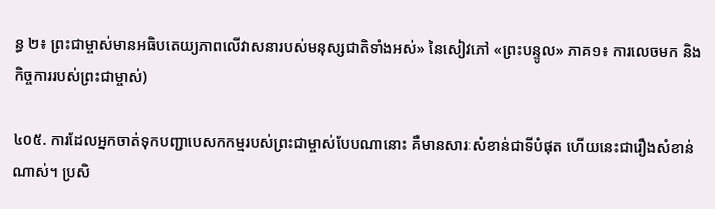ន្ធ ២៖ ព្រះជាម្ចាស់មានអធិបតេយ្យភាពលើវាសនារបស់មនុស្សជាតិទាំងអស់» នៃសៀវភៅ «ព្រះបន្ទូល» ភាគ១៖ ការលេចមក និងកិច្ចការរបស់ព្រះជាម្ចាស់)

៤០៥. ការដែលអ្នកចាត់ទុកបញ្ជាបេសកកម្មរបស់ព្រះជាម្ចាស់បែបណានោះ គឺមានសារៈសំខាន់ជាទីបំផុត ហើយនេះជារឿងសំខាន់ណាស់។ ប្រសិ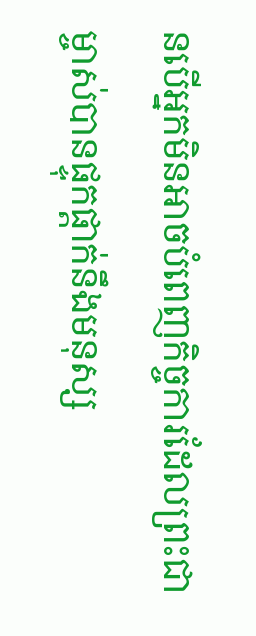នបើអ្នកមិនអាចបំពេញកិច្ចការដែលព្រះជាម្ចាស់បានផ្ទុកផ្តាក់នឹងមនុស្ស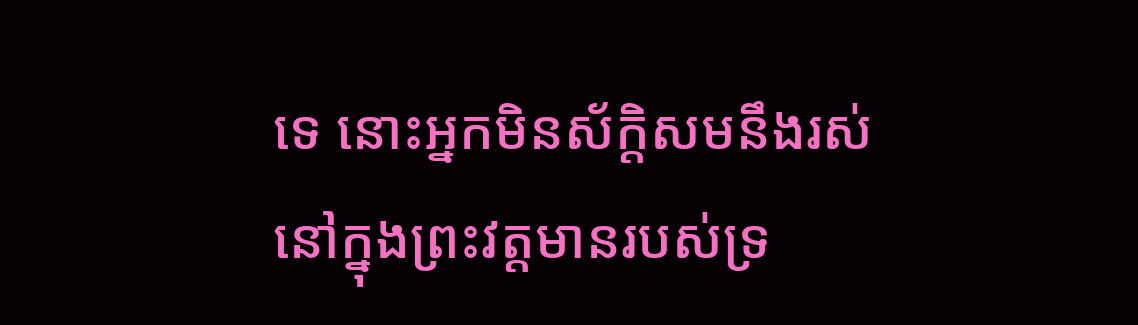ទេ នោះអ្នកមិនស័ក្តិសមនឹងរស់នៅក្នុងព្រះវត្តមានរបស់ទ្រ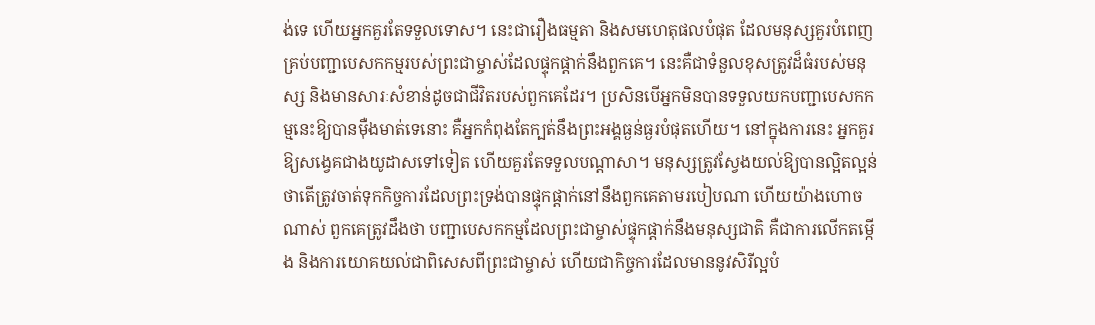ង់ទេ ហើយអ្នកគួរតែទទួលទោស។ នេះជារឿងធម្មតា និងសមហេតុផលបំផុត ដែលមនុស្សគួរបំពេញគ្រប់បញ្ជាបេសកកម្មរបស់ព្រះជាម្ចាស់ដែលផ្ទុកផ្ដាក់នឹងពួកគេ។ នេះគឺជាទំនួលខុសត្រូវដ៏ធំរបស់មនុស្ស និងមានសារៈសំខាន់ដូចជាជីវិតរបស់ពួកគេដែរ។ ប្រសិនបើអ្នកមិនបានទទួលយកបញ្ជាបេសកកម្មនេះឱ្យបានម៉ឺងមាត់ទេនោះ គឺអ្នកកំពុងតែក្បត់នឹងព្រះអង្គធ្ងន់ធ្ងរបំផុតហើយ។ នៅក្នុងការនេះ អ្នកគួរឱ្យសង្វេគជាងយូដាសទៅទៀត ហើយគួរតែទទួលបណ្តាសា។ មនុស្សត្រូវស្វែងយល់ឱ្យបានល្អិតល្អន់ថាតើត្រូវចាត់ទុកកិច្ចការដែលព្រះទ្រង់បានផ្ទុកផ្តាក់នៅនឹងពួកគេតាមរបៀបណា ហើយយ៉ាងហោចណាស់ ពួកគេត្រូវដឹងថា បញ្ជាបេសកកម្មដែលព្រះជាម្ចាស់ផ្ទុកផ្ដាក់នឹងមនុស្សជាតិ គឺជាការលើកតម្កើង និងការយោគយល់ជាពិសេសពីព្រះជាម្ចាស់ ហើយជាកិច្ចការដែលមាននូវសិរីល្អបំ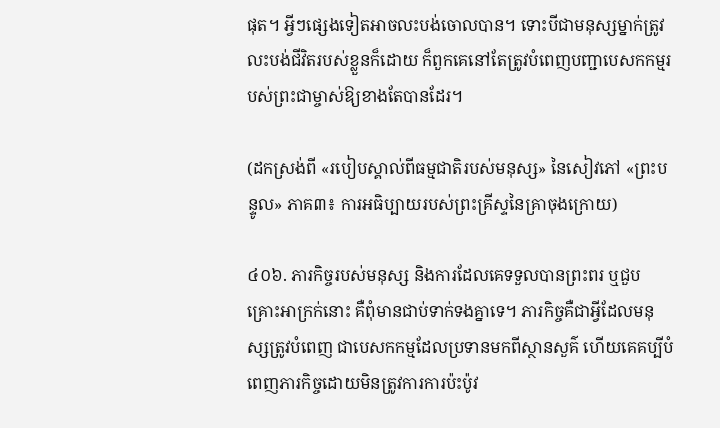ផុត។ អ្វីៗផ្សេងទៀតអាចលះបង់ចោលបាន។ ទោះបីជាមនុស្សម្នាក់ត្រូវលះបង់ជីវិតរបស់ខ្លួនក៏ដោយ ក៏ពួកគេនៅតែត្រូវបំពេញបញ្ជាបេសកកម្មរបស់ព្រះជាម្ចាស់ឱ្យខាងតែបានដែរ។

(ដកស្រង់ពី «របៀបស្គាល់ពីធម្មជាតិរបស់មនុស្ស» នៃសៀវភៅ «ព្រះបន្ទូល» ភាគ៣៖ ការអធិប្បាយរបស់ព្រះគ្រីស្ទនៃគ្រាចុងក្រោយ)

៤០៦. ភារកិច្ចរបស់មនុស្ស និងការដែលគេទទួលបានព្រះពរ ឬជួបគ្រោះអាក្រក់នោះ គឺពុំមានជាប់ទាក់ទងគ្នាទេ។ ភារកិច្ចគឺជាអ្វីដែលមនុស្សត្រូវបំពេញ ជាបេសកកម្មដែលប្រទានមកពីស្ថានសួគ៌ ហើយគេគប្បីបំពេញភារកិច្ចដោយមិនត្រូវការការប៉ះប៉ូវ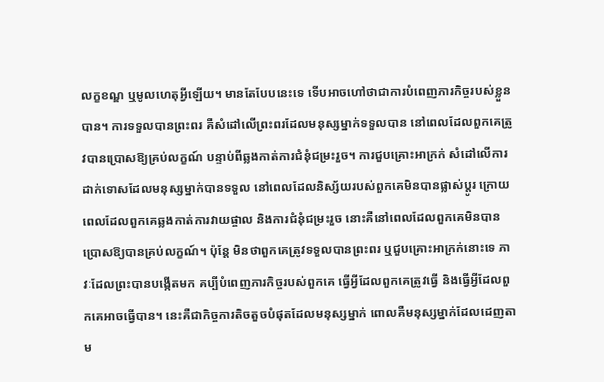លក្ខខណ្ឌ ឬមូលហេតុអ្វីឡើយ។ មានតែបែបនេះទេ ទើបអាចហៅថាជាការបំពេញភារកិច្ចរបស់ខ្លួនបាន។ ការទទួលបានព្រះពរ គឺសំដៅលើព្រះពរដែលមនុស្សម្នាក់ទទួលបាន នៅពេលដែលពួកគេត្រូវបានប្រោសឱ្យគ្រប់លក្ខណ៍ បន្ទាប់ពីឆ្លងកាត់ការជំនុំជម្រះរួច។ ការជួបគ្រោះអាក្រក់ សំដៅលើការដាក់ទោសដែលមនុស្សម្នាក់បានទទួល នៅពេលដែលនិស្ស័យរបស់ពួកគេមិនបានផ្លាស់ប្ដូរ ក្រោយពេលដែលពួកគេឆ្លងកាត់ការវាយផ្ចាល និងការជំនុំជម្រះរួច នោះគឺនៅពេលដែលពួកគេមិនបានប្រោសឱ្យបានគ្រប់លក្ខណ៍។ ប៉ុន្តែ មិនថាពួកគេត្រូវទទួលបានព្រះពរ ឬជួបគ្រោះអាក្រក់នោះទេ ភាវៈដែលព្រះបានបង្កើតមក គប្បីបំពេញភារកិច្ចរបស់ពួកគេ ធ្វើអ្វីដែលពួកគេត្រូវធ្វើ និងធ្វើអ្វីដែលពួកគេអាចធ្វើបាន។ នេះគឺជាកិច្ចការតិចតួចបំផុតដែលមនុស្សម្នាក់ ពោលគឺមនុស្សម្នាក់ដែលដេញតាម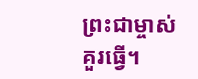ព្រះជាម្ចាស់ គួរធ្វើ។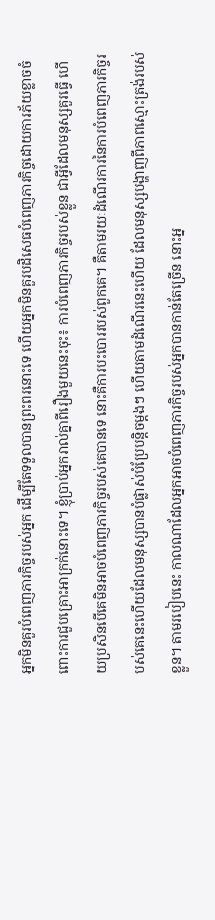អ្នកមិនគួរបំពេញភារកិច្ចរបស់អ្នក ដើម្បីតែទទួលបានព្រះពរនោះទេ ហើយអ្នកមិនគួរបដិសេធបំពេញភារកិច្ចដោយការភ័យខ្លាចចំពោះការជួបគ្រោះអាក្រក់នោះទេ។ ខ្ញុំប្រាប់អ្នករាល់គ្នាពីរឿងមួយនេះចុះ៖ ការបំពេញភារកិច្ចរបស់ខ្លួន ជាអ្វីដែលមនុស្សគួរធ្វើ ហើយប្រសិនបើគេមិនអាចបំពេញភារកិច្ចរបស់គេបានទេ នោះគឺការបះបោររបស់ពួកគេ។ គឺតាមរយៈដំណើរការនៃការបំពេញភារកិច្ចរបស់គេនេះហើយដែលមនុស្សបានបំផ្លាស់បំប្រែបន្តិចម្ដងៗ ហើយតាមដំណើរនេះហើយ ដែលមនុស្សបង្ហាញពីភាពស្មោះត្រង់របស់ខ្លួន។ តាមរបៀបនេះ កាលណាដែលអ្នកអាចបំពេញភារកិច្ចរបស់អ្នកបានកាន់តែច្រើន នោះអ្ន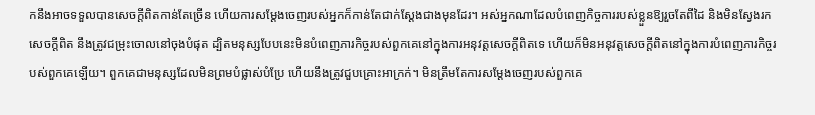កនឹងអាចទទួលបានសេចក្ដីពិតកាន់តែច្រើន ហើយការសម្ដែងចេញរបស់អ្នកក៏កាន់តែជាក់ស្ដែងជាងមុនដែរ។ អស់អ្នកណាដែលបំពេញកិច្ចការរបស់ខ្លួនឱ្យរួចតែពីដៃ និងមិនស្វែងរកសេចក្ដីពិត នឹងត្រូវជម្រុះចោលនៅចុងបំផុត ដ្បិតមនុស្សបែបនេះមិនបំពេញភារកិច្ចរបស់ពួកគេនៅក្នុងការអនុវត្តសេចក្ដីពិតទេ ហើយក៏មិនអនុវត្តសេចក្ដីពិតនៅក្នុងការបំពេញភារកិច្ចរបស់ពួកគេឡើយ។ ពួកគេជាមនុស្សដែលមិនព្រមបំផ្លាស់បំប្រែ ហើយនឹងត្រូវជួបគ្រោះអាក្រក់។ មិនត្រឹមតែការសម្ដែងចេញរបស់ពួកគេ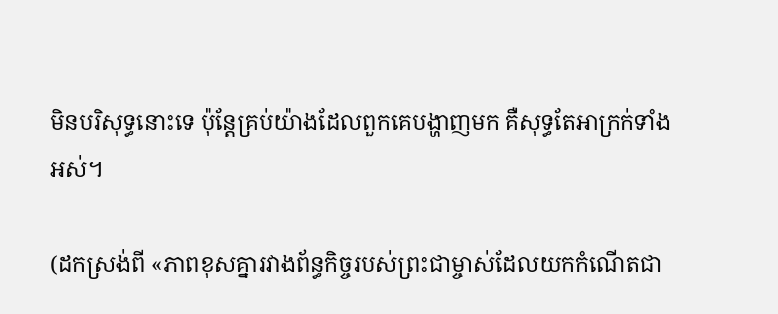មិនបរិសុទ្ធនោះទេ ប៉ុន្តែគ្រប់យ៉ាងដែលពួកគេបង្ហាញមក គឺសុទ្ធតែអាក្រក់ទាំងអស់។

(ដកស្រង់ពី «ភាពខុសគ្នារវាងព័ន្ធកិច្ចរបស់ព្រះជាម្ចាស់ដែលយកកំណើតជា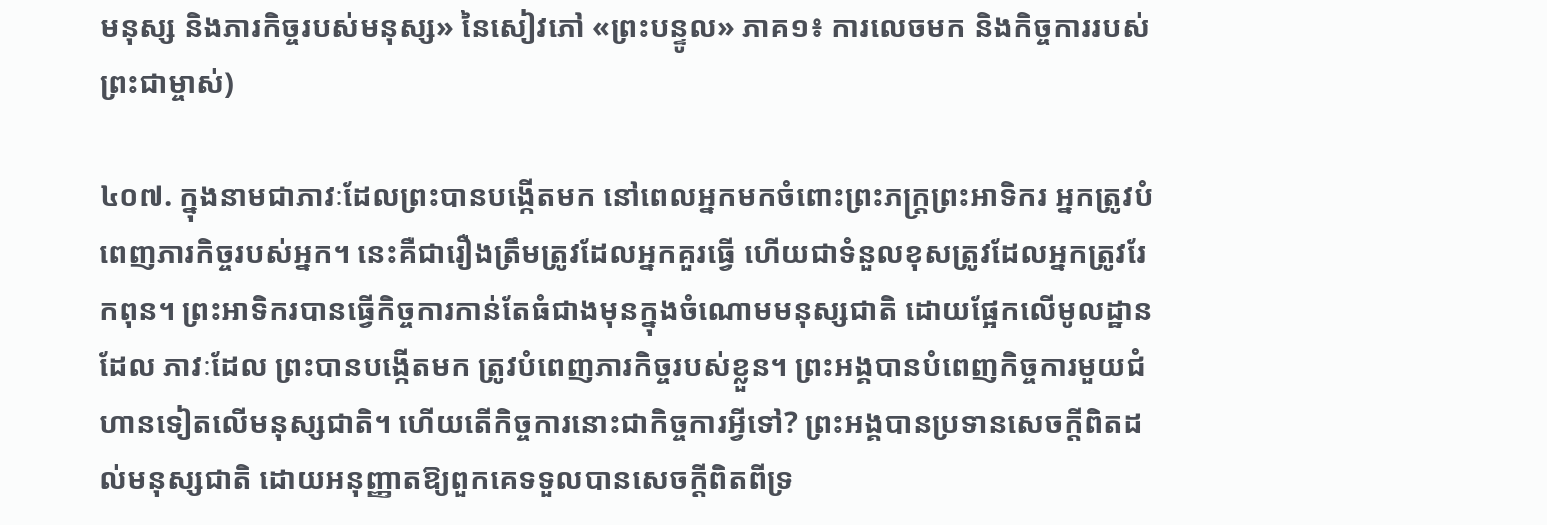មនុស្ស និងភារកិច្ចរបស់មនុស្ស» នៃសៀវភៅ «ព្រះបន្ទូល» ភាគ១៖ ការលេចមក និងកិច្ចការរបស់ព្រះជាម្ចាស់)

៤០៧. ក្នុងនាមជាភាវៈដែលព្រះបានបង្កើតមក នៅពេលអ្នកមកចំពោះព្រះភក្ត្រព្រះអាទិករ អ្នកត្រូវបំពេញភារកិច្ចរបស់អ្នក។ នេះគឺជារឿងត្រឹមត្រូវដែលអ្នកគួរធ្វើ ហើយជាទំនួលខុសត្រូវដែលអ្នកត្រូវរែកពុន។ ព្រះអាទិករបានធ្វើកិច្ចការកាន់តែធំជាងមុនក្នុងចំណោមមនុស្សជាតិ ដោយផ្អែកលើមូលដ្ឋានដែល ភាវៈដែល ព្រះបានបង្កើតមក ត្រូវបំពេញភារកិច្ចរបស់ខ្លួន។ ព្រះអង្គបានបំពេញកិច្ចការមួយជំហានទៀតលើមនុស្សជាតិ។ ហើយតើកិច្ចការនោះជាកិច្ចការអ្វីទៅ? ព្រះអង្គបានប្រទានសេចក្ដីពិតដល់មនុស្សជាតិ ដោយអនុញ្ញាតឱ្យពួកគេទទួលបានសេចក្ដីពិតពីទ្រ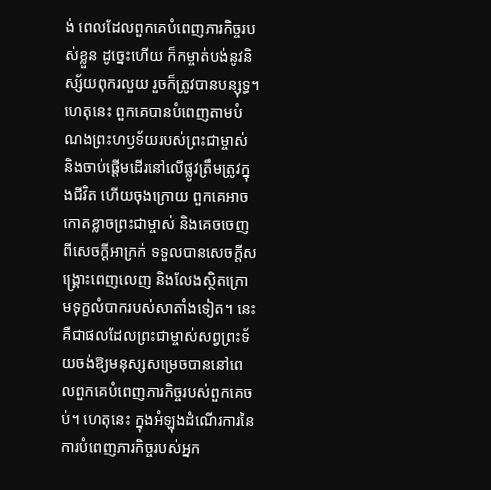ង់ ពេលដែលពួកគេបំពេញភារកិច្ចរបស់ខ្លួន ដូច្នេះហើយ ក៏កម្ចាត់បង់នូវនិស្ស័យពុករលួយ រួចក៏ត្រូវបានបន្សុទ្ធ។ ហេតុនេះ ពួកគេបានបំពេញតាមបំណងព្រះហឫទ័យរបស់ព្រះជាម្ចាស់ និងចាប់ផ្ដើមដើរនៅលើផ្លូវត្រឹមត្រូវក្នុងជីវិត ហើយចុងក្រោយ ពួកគេអាចកោតខ្លាចព្រះជាម្ចាស់ និងគេចចេញពីសេចក្ដីអាក្រក់ ទទួលបានសេចក្ដីសង្គ្រោះពេញលេញ និងលែងស្ថិតក្រោមទុក្ខលំបាករបស់សាតាំងទៀត។ នេះគឺជាផលដែលព្រះជាម្ចាស់សព្វព្រះទ័យចង់ឱ្យមនុស្សសម្រេចបាននៅពេលពួកគេបំពេញភារកិច្ចរបស់ពួកគេចប់។ ហេតុនេះ ក្នុងអំឡុងដំណើរការនៃការបំពេញភារកិច្ចរបស់អ្នក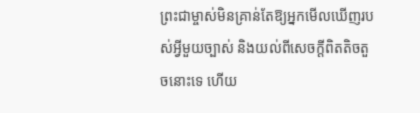ព្រះជាម្ចាស់មិនគ្រាន់តែឱ្យអ្នកមើលឃើញរបស់អ្វីមួយច្បាស់ និងយល់ពីសេចក្ដីពិតតិចតួចនោះទេ ហើយ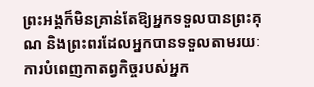ព្រះអង្គក៏មិនគ្រាន់តែឱ្យអ្នកទទួលបានព្រះគុណ និងព្រះពរដែលអ្នកបានទទួលតាមរយៈការបំពេញកាតព្វកិច្ចរបស់អ្នក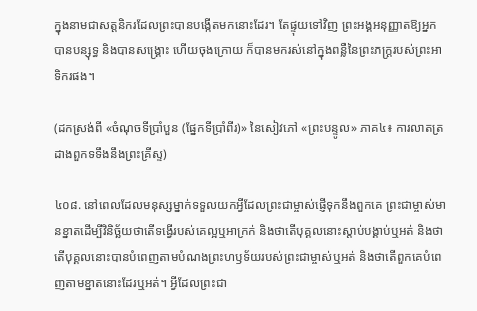ក្នុងនាមជាសត្តនិករដែលព្រះបានបង្កើតមកនោះដែរ។ តែផ្ទុយទៅវិញ ព្រះអង្គអនុញ្ញាតឱ្យអ្នកបានបន្សុទ្ធ និងបានសង្គ្រោះ ហើយចុងក្រោយ ក៏បានមករស់នៅក្នុងពន្លឺនៃព្រះភក្ត្ររបស់ព្រះអាទិករផង។

(ដកស្រង់ពី «ចំណុចទីប្រាំបួន (ផ្នែកទីប្រាំពីរ)» នៃសៀវភៅ «ព្រះបន្ទូល» ភាគ៤៖ ការលាតត្រដាងពួកទទឹងនឹងព្រះគ្រីស្ទ)

៤០៨. នៅពេលដែលមនុស្សម្នាក់ទទួលយកអ្វីដែលព្រះជាម្ចាស់ផ្ញើទុកនឹងពួកគេ ព្រះជាម្ចាស់មានខ្នាតដើម្បីវិនិច្ឆ័យថាតើទង្វើរបស់គេល្អឬអាក្រក់ និងថាតើបុគ្គលនោះស្តាប់បង្គាប់ឬអត់ និងថាតើបុគ្គលនោះបានបំពេញតាមបំណងព្រះហឫទ័យរបស់ព្រះជាម្ចាស់ឬអត់ និងថាតើពួកគេបំពេញតាមខ្នាតនោះដែរឬអត់។ អ្វីដែលព្រះជា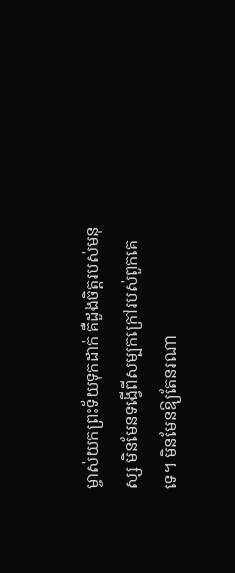ម្ចាស់យកព្រះទ័យទុកដាក់ គឺដួងចិត្តរបស់មនុស្ស មិនមែនទង្វើពីសម្បកក្រៅរបស់ពួកគេទេ។ មិនមែនឱ្យតែនរណា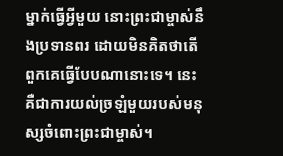ម្នាក់ធ្វើអ្វីមួយ នោះព្រះជាម្ចាស់នឹងប្រទានពរ ដោយមិនគិតថាតើពួកគេធ្វើបែបណានោះទេ។ នេះគឺជាការយល់ច្រឡំមួយរបស់មនុស្សចំពោះព្រះជាម្ចាស់។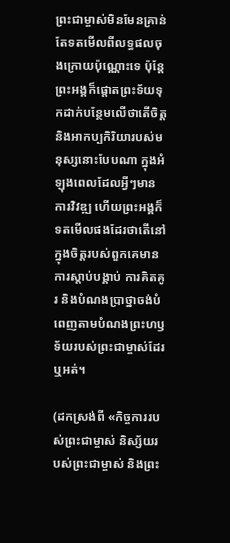ព្រះជាម្ចាស់មិនមែនគ្រាន់តែទតមើលពីលទ្ធផលចុងក្រោយប៉ុណ្ណោះទេ ប៉ុន្ដែព្រះអង្គក៏ផ្តោតព្រះទ័យទុកដាក់បន្ថែមលើថាតើចិត្តនិងអាកប្បកិរិយារបស់មនុស្សនោះបែបណា ក្នុងអំឡុងពេលដែលអ្វីៗមានការវិវឌ្ឍ ហើយព្រះអង្គក៏ទតមើលផងដែរថាតើនៅក្នុងចិត្តរបស់ពួកគេមានការស្តាប់បង្គាប់ ការគិតគូរ និងបំណងប្រាថ្នាចង់បំពេញតាមបំណងព្រះហឫទ័យរបស់ព្រះជាម្ចាស់ដែរឬអត់។

(ដកស្រង់ពី «កិច្ចការរបស់ព្រះជាម្ចាស់ និស្ស័យរបស់ព្រះជាម្ចាស់ និងព្រះ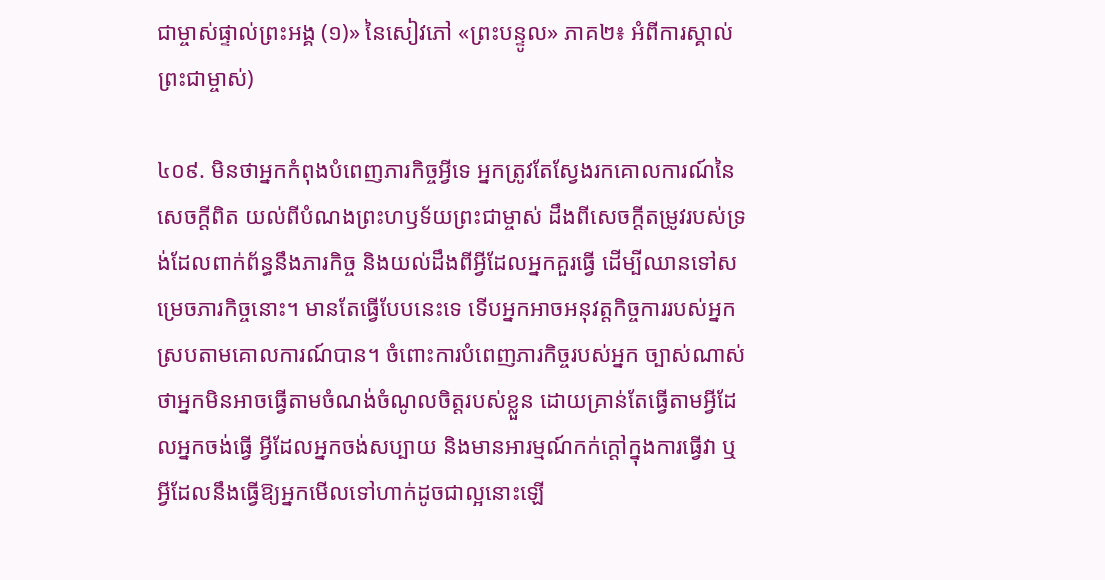ជាម្ចាស់ផ្ទាល់ព្រះអង្គ (១)» នៃសៀវភៅ «ព្រះបន្ទូល» ភាគ២៖ អំពីការស្គាល់ព្រះជាម្ចាស់)

៤០៩. មិនថាអ្នកកំពុងបំពេញភារកិច្ចអ្វីទេ អ្នកត្រូវតែស្វែងរកគោលការណ៍នៃសេចក្តីពិត យល់ពីបំណងព្រះហឫទ័យព្រះជាម្ចាស់ ដឹងពីសេចក្តីតម្រូវរបស់ទ្រង់ដែលពាក់ព័ន្ធនឹងភារកិច្ច និងយល់ដឹងពីអ្វីដែលអ្នកគួរធ្វើ ដើម្បីឈានទៅសម្រេចភារកិច្ចនោះ។ មានតែធ្វើបែបនេះទេ ទើបអ្នកអាចអនុវត្តកិច្ចការរបស់អ្នកស្របតាមគោលការណ៍បាន។ ចំពោះការបំពេញភារកិច្ចរបស់អ្នក ច្បាស់ណាស់ថាអ្នកមិនអាចធ្វើតាមចំណង់ចំណូលចិត្តរបស់ខ្លួន ដោយគ្រាន់តែធ្វើតាមអ្វីដែលអ្នកចង់ធ្វើ អ្វីដែលអ្នកចង់សប្បាយ និងមានអារម្មណ៍កក់ក្ដៅក្នុងការធ្វើវា ឬអ្វីដែលនឹងធ្វើឱ្យអ្នកមើលទៅហាក់ដូចជាល្អនោះឡើ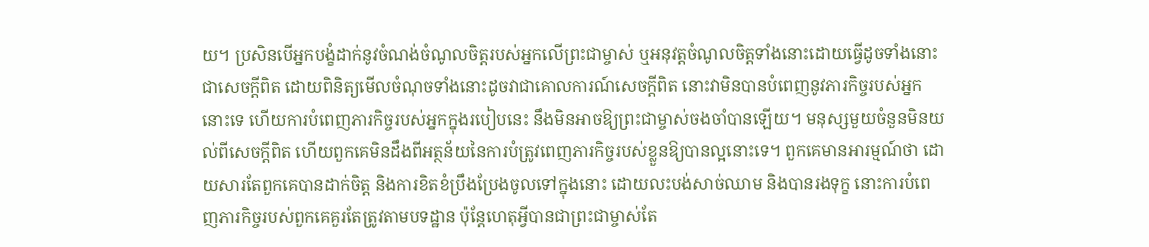យ។ ប្រសិនបើអ្នកបង្ខំដាក់នូវចំណង់ចំណូលចិត្តរបស់អ្នកលើព្រះជាម្ចាស់ ឬអនុវត្តចំណូលចិត្តទាំងនោះដោយធ្វើដូចទាំងនោះជាសេចក្ដីពិត ដោយពិនិត្យមើលចំណុចទាំងនោះដូចវាជាគោលការណ៍សេចក្ដីពិត នោះវាមិនបានបំពេញនូវភារកិច្ចរបស់អ្នកនោះទេ ហើយការបំពេញភារកិច្ចរបស់អ្នកក្នុងរបៀបនេះ នឹងមិនអាចឱ្យព្រះជាម្ចាស់ចងចាំបានឡើយ។ មនុស្សមួយចំនួនមិនយល់ពីសេចក្ដីពិត ហើយពួកគេមិនដឹងពីអត្ថន័យនៃការបំត្រូវពេញភារកិច្ចរបស់ខ្លួនឱ្យបានល្អនោះទេ។ ពួកគេមានអារម្មណ៍ថា ដោយសារតែពួកគេបានដាក់ចិត្ត និងការខិតខំប្រឹងប្រែងចូលទៅក្នុងនោះ ដោយលះបង់សាច់ឈាម និងបានរងទុក្ខ នោះការបំពេញភារកិច្ចរបស់ពួកគេគួរតែត្រូវតាមបទដ្ឋាន ប៉ុន្តែហេតុអ្វីបានជាព្រះជាម្ចាស់តែ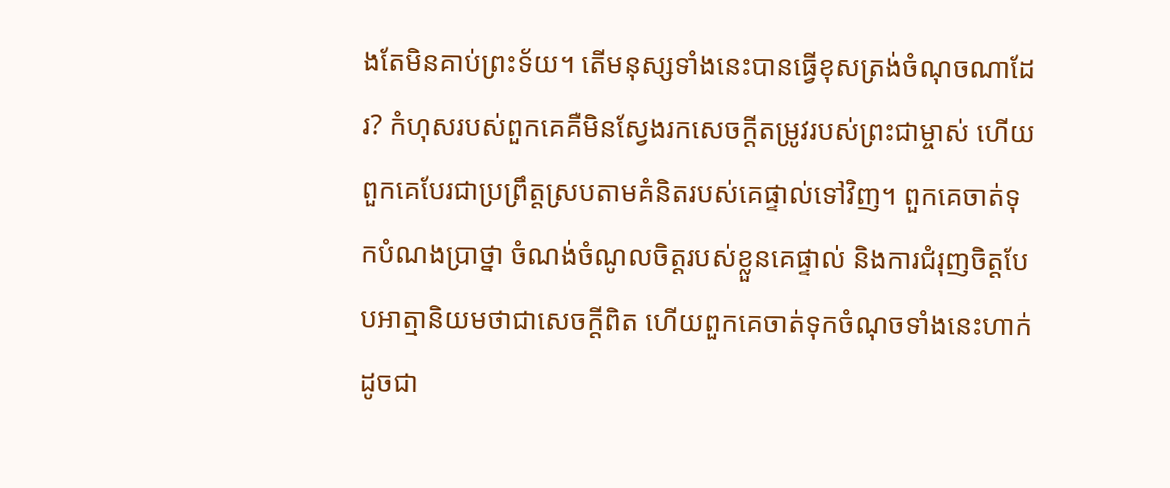ងតែមិនគាប់ព្រះទ័យ។ តើមនុស្សទាំងនេះបានធ្វើខុសត្រង់ចំណុចណាដែរ? កំហុសរបស់ពួកគេគឺមិនស្វែងរកសេចក្ដីតម្រូវរបស់ព្រះជាម្ចាស់ ហើយពួកគេបែរជាប្រព្រឹត្តស្របតាមគំនិតរបស់គេផ្ទាល់ទៅវិញ។ ពួកគេចាត់ទុកបំណងប្រាថ្នា ចំណង់ចំណូលចិត្តរបស់ខ្លួនគេផ្ទាល់ និងការជំរុញចិត្តបែបអាត្មានិយមថាជាសេចក្ដីពិត ហើយពួកគេចាត់ទុកចំណុចទាំងនេះហាក់ដូចជា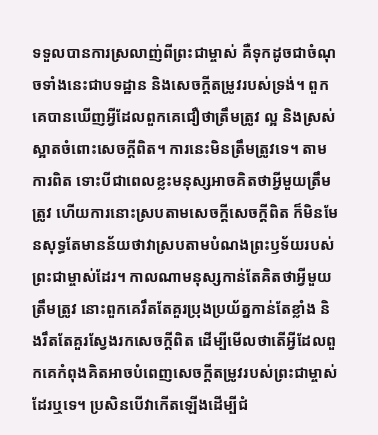ទទួលបានការស្រលាញ់ពីព្រះជាម្ចាស់ គឺទុកដូចជាចំណុចទាំងនេះជាបទដ្ឋាន និងសេចក្ដីតម្រូវរបស់ទ្រង់។ ពួកគេបានឃើញអ្វីដែលពួកគេជឿថាត្រឹមត្រូវ ល្អ និងស្រស់ស្អាតចំពោះសេចក្ដីពិត។ ការនេះមិនត្រឹមត្រូវទេ។ តាមការពិត ទោះបីជាពេលខ្លះមនុស្សអាចគិតថាអ្វីមួយត្រឹមត្រូវ ហើយការនោះស្របតាមសេចក្ដីសេចក្ដីពិត ក៏មិនមែនសុទ្ធតែមានន័យថាវាស្របតាមបំណងព្រះឫទ័យរបស់ព្រះជាម្ចាស់ដែរ។ កាលណាមនុស្សកាន់តែគិតថាអ្វីមួយត្រឹមត្រូវ នោះពួកគេរឹតតែគួរប្រុងប្រយ័ត្នកាន់តែខ្លាំង និងរឹតតែគួរស្វែងរកសេចក្ដីពិត ដើម្បីមើលថាតើអ្វីដែលពួកគេកំពុងគិតអាចបំពេញសេចក្ដីតម្រូវរបស់ព្រះជាម្ចាស់ដែរឬទេ។ ប្រសិនបើវាកើតឡើងដើម្បីជំ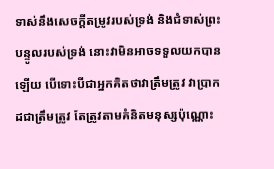ទាស់នឹងសេចក្ដីតម្រូវរបស់ទ្រង់ និងជំទាស់ព្រះបន្ទូលរបស់ទ្រង់ នោះវាមិនអាចទទួលយកបានឡើយ បើទោះបីជាអ្នកគិតថាវាត្រឹមត្រូវ វាប្រាកដជាត្រឹមត្រូវ តែត្រូវតាមគំនិតមនុស្សប៉ុណ្ណោះ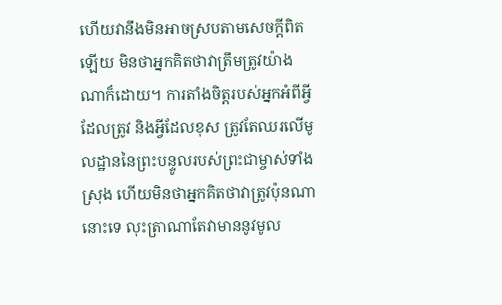ហើយវានឹងមិនអាចស្របតាមសេចក្ដីពិតឡើយ មិនថាអ្នកគិតថាវាត្រឹមត្រូវយ៉ាងណាក៏ដោយ។ ការតាំងចិត្តរបស់អ្នកអំពីអ្វីដែលត្រូវ និងអ្វីដែលខុស ត្រូវតែឈរលើមូលដ្ឋាននៃព្រះបន្ទូលរបស់ព្រះជាម្ចាស់ទាំងស្រុង ហើយមិនថាអ្នកគិតថាវាត្រូវប៉ុនណានោះទេ លុះត្រាណាតែវាមាននូវមូល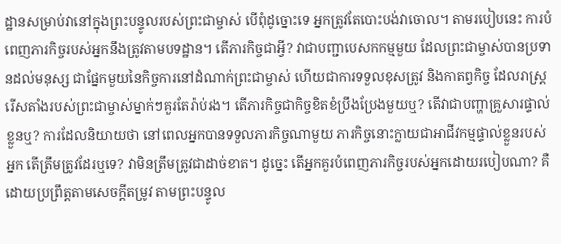ដ្ឋានសម្រាប់វានៅក្នុងព្រះបន្ទូលរបស់ព្រះជាម្ចាស់ បើពុំដូច្នោះទេ អ្នកត្រូវតែបោះបង់វាចោល។ តាមរបៀបនេះ ការបំពេញភារកិច្ចរបស់អ្នកនឹងត្រូវតាមបទដ្ឋាន។ តើភារកិច្ចជាអ្វី? វាជាបញ្ជាបេសកកម្មមួយ ដែលព្រះជាម្ចាស់បានប្រទានដល់មនុស្ស ជាផ្នែកមួយនៃកិច្ចការនៅដំណាក់ព្រះជាម្ចាស់ ហើយជាការទទួលខុសត្រូវ និងកាតព្វកិច្ច ដែលរាស្ត្ររើសតាំងរបស់ព្រះជាម្ចាស់ម្នាក់ៗគួរតែរ៉ាប់រង។ តើភារកិច្ចជាកិច្ចខិតខំប្រឹងប្រែងមួយឬ? តើវាជាបញ្ហាគ្រួសារផ្ទាល់ខ្លួនឬ? ការដែលនិយាយថា នៅពេលអ្នកបានទទួលភារកិច្ចណាមួយ ភារកិច្ចនោះក្លាយជាអាជីវកម្មផ្ទាល់ខ្លួនរបស់អ្នក តើត្រឹមត្រូវដែរឬទេ? វាមិនត្រឹមត្រូវជាដាច់ខាត។ ដូច្នេះ តើអ្នកគួរបំពេញភារកិច្ចរបស់អ្នកដោយរបៀបណា? គឺដោយប្រព្រឹត្តតាមសេចក្តីតម្រូវ តាមព្រះបន្ទូល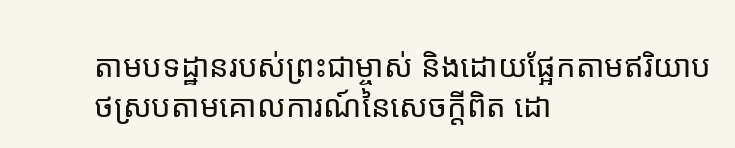តាមបទដ្ឋានរបស់ព្រះជាម្ចាស់ និងដោយផ្អែកតាមឥរិយាបថស្របតាមគោលការណ៍នៃសេចក្តីពិត ដោ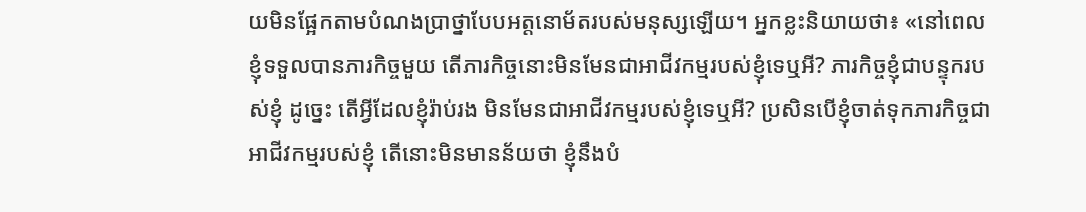យមិនផ្អែកតាមបំណងប្រាថ្នាបែបអត្តនោម័តរបស់មនុស្សឡើយ។ អ្នកខ្លះនិយាយថា៖ «នៅពេលខ្ញុំទទួលបានភារកិច្ចមួយ តើភារកិច្ចនោះមិនមែនជាអាជីវកម្មរបស់ខ្ញុំទេឬអី? ភារកិច្ចខ្ញុំជាបន្ទុករបស់ខ្ញុំ ដូច្នេះ តើអ្វីដែលខ្ញុំរ៉ាប់រង មិនមែនជាអាជីវកម្មរបស់ខ្ញុំទេឬអី? ប្រសិនបើខ្ញុំចាត់ទុកភារកិច្ចជាអាជីវកម្មរបស់ខ្ញុំ តើនោះមិនមានន័យថា ខ្ញុំនឹងបំ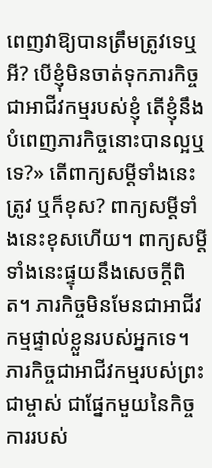ពេញវាឱ្យបានត្រឹមត្រូវទេឬអី? បើខ្ញុំមិនចាត់ទុកភារកិច្ចជាអាជីវកម្មរបស់ខ្ញុំ តើខ្ញុំនឹងបំពេញភារកិច្ចនោះបានល្អឬទេ?» តើពាក្យសម្តីទាំងនេះត្រូវ ឬក៏ខុស? ពាក្យសម្តីទាំងនេះខុសហើយ។ ពាក្យសម្តីទាំងនេះផ្ទុយនឹងសេចក្តីពិត។ ភារកិច្ចមិនមែនជាអាជីវកម្មផ្ទាល់ខ្លួនរបស់អ្នកទេ។ ភារកិច្ចជាអាជីវកម្មរបស់ព្រះជាម្ចាស់ ជាផ្នែកមួយនៃកិច្ចការរបស់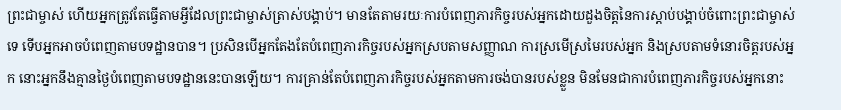ព្រះជាម្ចាស់ ហើយអ្នកត្រូវតែធ្វើតាមអ្វីដែលព្រះជាម្ចាស់ត្រាស់បង្គាប់។ មានតែតាមរយៈការបំពេញភារកិច្ចរបស់អ្នកដោយដួងចិត្តនៃការស្ដាប់បង្គាប់ចំពោះព្រះជាម្ចាស់ទេ ទើបអ្នកអាចបំពេញតាមបទដ្ឋានបាន។ ប្រសិនបើអ្នកតែងតែបំពេញភារកិច្ចរបស់អ្នកស្របតាមសញ្ញាណ ការស្រមើស្រមៃរបស់អ្នក និងស្របតាមទំនោរចិត្តរបស់អ្នក នោះអ្នកនឹងគ្មានថ្ងៃបំពេញតាមបទដ្ឋាននេះបានឡើយ។ ការគ្រាន់តែបំពេញភារកិច្ចរបស់អ្នកតាមការចង់បានរបស់ខ្លួន មិនមែនជាការបំពេញភារកិច្ចរបស់អ្នកនោះ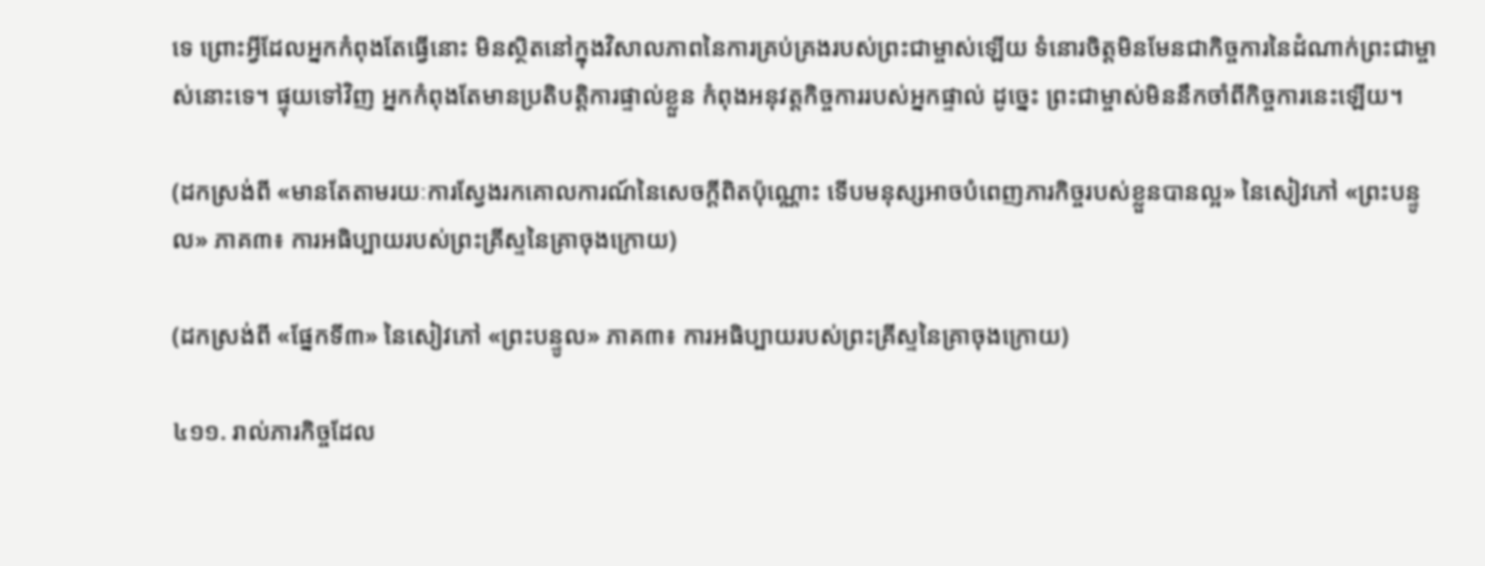ទេ ព្រោះអ្វីដែលអ្នកកំពុងតែធ្វើនោះ មិនស្ថិតនៅក្នុងវិសាលភាពនៃការគ្រប់គ្រងរបស់ព្រះជាម្ចាស់ឡើយ ទំនោរចិត្តមិនមែនជាកិច្ចការនៃដំណាក់ព្រះជាម្ចាស់នោះទេ។ ផ្ទុយទៅវិញ អ្នកកំពុងតែមានប្រតិបត្តិការផ្ទាល់ខ្លួន កំពុងអនុវត្តកិច្ចការរបស់អ្នកផ្ទាល់ ដូច្នេះ ព្រះជាម្ចាស់មិននឹកចាំពីកិច្ចការនេះឡើយ។

(ដកស្រង់ពី «មានតែតាមរយៈការស្វែងរកគោលការណ៍នៃសេចក្ដីពិតប៉ុណ្ណោះ ទើបមនុស្សអាចបំពេញភារកិច្ចរបស់ខ្លួនបានល្អ» នៃសៀវភៅ «ព្រះបន្ទូល» ភាគ៣៖ ការអធិប្បាយរបស់ព្រះគ្រីស្ទនៃគ្រាចុងក្រោយ)

(ដកស្រង់ពី «ផ្នែកទី៣» នៃសៀវភៅ «ព្រះបន្ទូល» ភាគ៣៖ ការអធិប្បាយរបស់ព្រះគ្រីស្ទនៃគ្រាចុងក្រោយ)

៤១១. រាល់ភារកិច្ចដែល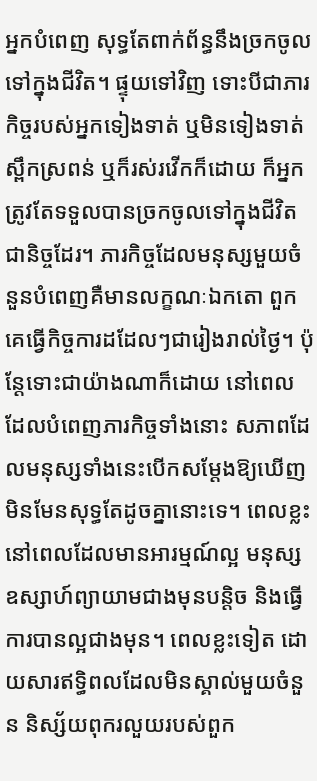អ្នកបំពេញ សុទ្ធតែពាក់ព័ន្ធនឹងច្រកចូលទៅក្នុងជីវិត។ ផ្ទុយទៅវិញ ទោះបីជាភារកិច្ចរបស់អ្នកទៀងទាត់ ឬមិនទៀងទាត់ ស្ពឹកស្រពន់ ឬក៏រស់រវើកក៏ដោយ ក៏អ្នកត្រូវតែទទួលបានច្រកចូលទៅក្នុងជីវិតជានិច្ចដែរ។ ភារកិច្ចដែលមនុស្សមួយចំនួនបំពេញគឺមានលក្ខណៈឯកតោ ពួកគេធ្វើកិច្ចការដដែលៗជារៀងរាល់ថ្ងៃ។ ប៉ុន្ដែទោះជាយ៉ាងណាក៏ដោយ នៅពេលដែលបំពេញភារកិច្ចទាំងនោះ សភាពដែលមនុស្សទាំងនេះបើកសម្ដែងឱ្យឃើញមិនមែនសុទ្ធតែដូចគ្នានោះទេ។ ពេលខ្លះ នៅពេលដែលមានអារម្មណ៍ល្អ មនុស្សឧស្សាហ៍ព្យាយាមជាងមុនបន្ដិច និងធ្វើការបានល្អជាងមុន។ ពេលខ្លះទៀត ដោយសារឥទ្ធិពលដែលមិនស្គាល់មួយចំនួន និស្ស័យពុករលួយរបស់ពួក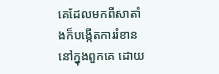គេដែលមកពីសាតាំងក៏បង្កើតការរំខាននៅក្នុងពួកគេ ដោយ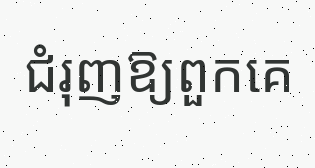ជំរុញឱ្យពួកគេ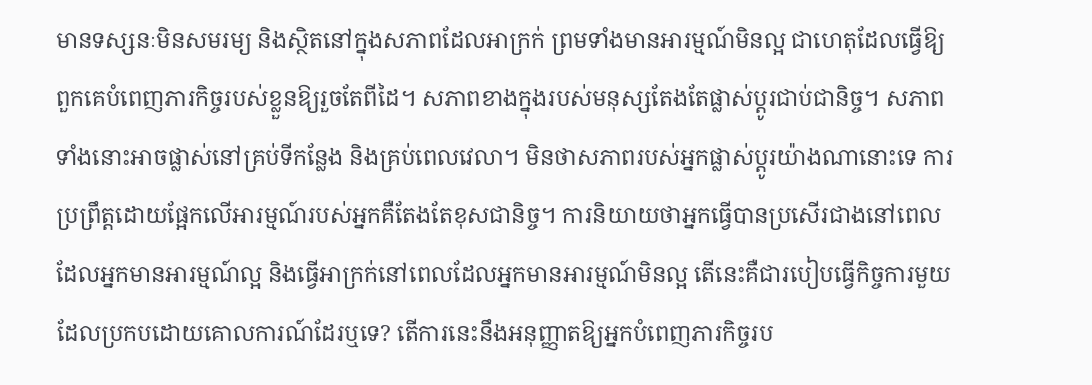មានទស្សនៈមិនសមរម្យ និងស្ថិតនៅក្នុងសភាពដែលអាក្រក់ ព្រមទាំងមានអារម្មណ៍មិនល្អ ជាហេតុដែលធ្វើឱ្យពួកគេបំពេញភារកិច្ចរបស់ខ្លួនឱ្យរួចតែពីដៃ។ សភាពខាងក្នុងរបស់មនុស្សតែងតែផ្លាស់ប្ដូរជាប់ជានិច្ច។ សភាពទាំងនោះអាចផ្លាស់នៅគ្រប់ទីកន្លែង និងគ្រប់ពេលវេលា។ មិនថាសភាពរបស់អ្នកផ្លាស់ប្ដូរយ៉ាងណានោះទេ ការប្រព្រឹត្តដោយផ្អែកលើអារម្មណ៍របស់អ្នកគឺតែងតែខុសជានិច្ច។ ការនិយាយថាអ្នកធ្វើបានប្រសើរជាងនៅពេលដែលអ្នកមានអារម្មណ៍ល្អ និងធ្វើអាក្រក់នៅពេលដែលអ្នកមានអារម្មណ៍មិនល្អ តើនេះគឺជារបៀបធ្វើកិច្ចការមួយដែលប្រកបដោយគោលការណ៍ដែរឬទេ? តើការនេះនឹងអនុញ្ញាតឱ្យអ្នកបំពេញភារកិច្ចរប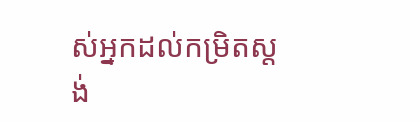ស់អ្នកដល់កម្រិតស្តង់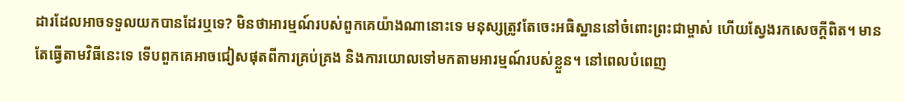ដារដែលអាចទទួលយកបានដែរឬទេ? មិនថាអារម្មណ៍របស់ពួកគេយ៉ាងណានោះទេ មនុស្សត្រូវតែចេះអធិស្ឋាននៅចំពោះព្រះជាម្ចាស់ ហើយស្វែងរកសេចក្ដីពិត។ មានតែធ្វើតាមវិធីនេះទេ ទើបពួកគេអាចជៀសផុតពីការគ្រប់គ្រង និងការយោលទៅមកតាមអារម្មណ៍របស់ខ្លួន។ នៅពេលបំពេញ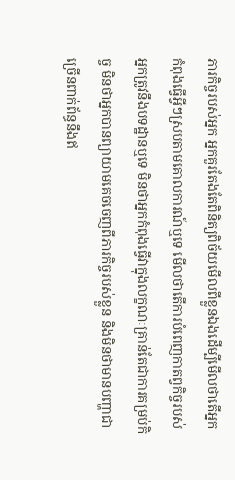ភារកិច្ចរបស់អ្នក អ្នកគួរតែងតែពិនិត្យពិច័យមើលពីខ្លួនឯងដើម្បីមើលថាតើអ្នកកំពុងធ្វើអ្វីៗស្របតាមគោលការណ៍ឬទេ មើលថាតើការបំពេញកាតព្វកិច្ចរបស់អ្នកត្រូវនឹងបទដ្ឋានឬទេ មិនថាអ្នកកំពុងធ្វើវាក្នុងលក្ខណៈគ្រាន់តែជាការគម្រប់កិច្ច មិនថាអ្នកបានព្យាយាមគេចចេញពីភារកិច្ចរបស់ខ្លួន និងមិនថាមានបញ្ហាជាច្រើនពាក់ព័ន្ធនឹងឥ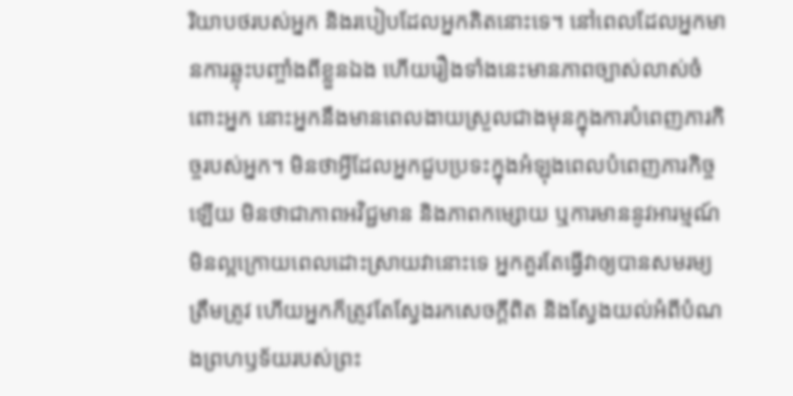រិយាបថរបស់អ្នក និងរបៀបដែលអ្នកគិតនោះទេ។ នៅពេលដែលអ្នកមានការឆ្លុះបញ្ចាំងពីខ្លួនឯង ហើយរឿងទាំងនេះមានភាពច្បាស់លាស់ចំពោះអ្នក នោះអ្នកនឹងមានពេលងាយស្រួលជាងមុនក្នុងការបំពេញភារកិច្ចរបស់អ្នក។ មិនថាអ្វីដែលអ្នកជួបប្រទះក្នុងអំឡុងពេលបំពេញភារកិច្ចឡើយ មិនថាជាភាពអវិជ្ជមាន និងភាពកម្សោយ ឬការមាននូវអារម្មណ៍មិនល្អក្រោយពេលដោះស្រាយវានោះទេ អ្នកគួរតែធ្វើវាឲ្យបានសមរម្យត្រឹមត្រូវ ហើយអ្នកក៏ត្រូវតែស្វែងរកសេចក្ដីពិត និងស្វែងយល់អំពីបំណងព្រហឫទ័យរបស់ព្រះ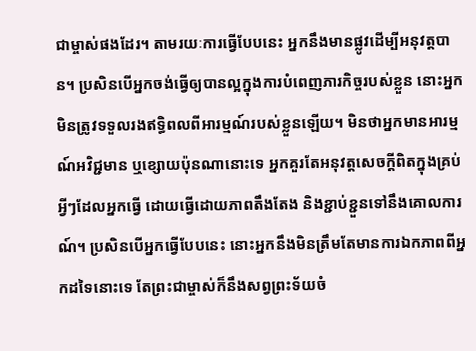ជាម្ចាស់ផងដែរ។ តាមរយៈការធ្វើបែបនេះ អ្នកនឹងមានផ្លូវដើម្បីអនុវត្តបាន។ ប្រសិនបើអ្នកចង់ធ្វើឲ្យបានល្អក្នុងការបំពេញភារកិច្ចរបស់ខ្លួន នោះអ្នកមិនត្រូវទទួលរងឥទ្ធិពលពីអារម្មណ៍របស់ខ្លួនឡើយ។ មិនថាអ្នកមានអារម្មណ៍អវិជ្ជមាន ឬខ្សោយប៉ុនណានោះទេ អ្នកគួរតែអនុវត្តសេចក្ដីពិតក្នុងគ្រប់អ្វីៗដែលអ្នកធ្វើ ដោយធ្វើដោយភាពតឹងតែង និងខ្ជាប់ខ្ជួនទៅនឹងគោលការណ៍។ ប្រសិនបើអ្នកធ្វើបែបនេះ នោះអ្នកនឹងមិនត្រឹមតែមានការឯកភាពពីអ្នកដទៃនោះទេ តែព្រះជាម្ចាស់ក៏នឹងសព្វព្រះទ័យចំ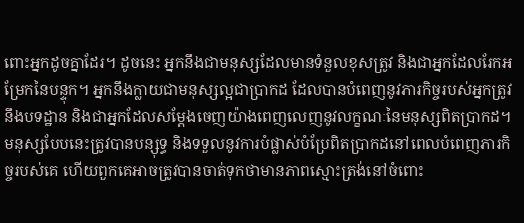ពោះអ្នកដូចគ្នាដែរ។ ដូចនេះ អ្នកនឹងជាមនុស្សដែលមានទំនួលខុសត្រូវ និងជាអ្នកដែលរែកអម្រែកនៃបន្ទុក។ អ្នកនឹងក្លាយជាមនុស្សល្អជាប្រាកដ ដែលបានបំពេញនូវភារកិច្ចរបស់អ្នកត្រូវនឹងបទដ្ឋាន និងជាអ្នកដែលសម្ដែងចេញយ៉ាងពេញលេញនូវលក្ខណៈនៃមនុស្សពិតប្រាកដ។ មនុស្សបែបនេះត្រូវបានបន្សុទ្ធ និងទទួលនូវការបំផ្លាស់បំប្រែពិតប្រាកដនៅពេលបំពេញភារកិច្ចរបស់គេ ហើយពួកគេអាចត្រូវបានចាត់ទុកថាមានភាពស្មោះត្រង់នៅចំពោះ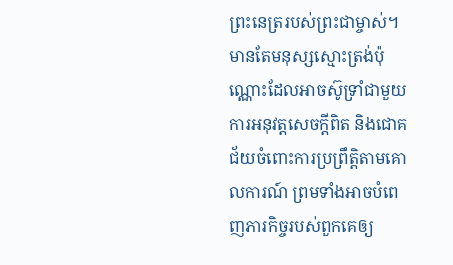ព្រះនេត្ររបស់ព្រះជាម្ចាស់។ មានតែមនុស្សស្មោះត្រង់ប៉ុណ្ណោះដែលអាចស៊ូទ្រាំជាមួយការអនុវត្តសេចក្ដីពិត និងជោគជ័យចំពោះការប្រព្រឹត្តិតាមគោលការណ៍ ព្រមទាំងអាចបំពេញភារកិច្ចរបស់ពួកគេឲ្យ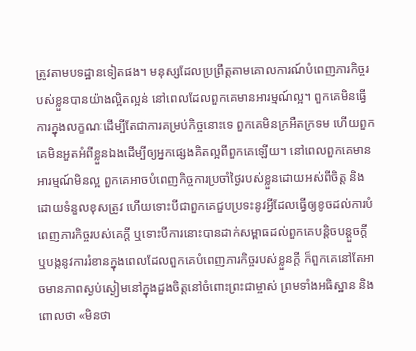ត្រូវតាមបទដ្ឋានទៀតផង។ មនុស្សដែលប្រព្រឹត្តតាមគោលការណ៍បំពេញភារកិច្ចរបស់ខ្លួនបានយ៉ាងល្អិតល្អន់ នៅពេលដែលពួកគេមានអារម្មណ៍ល្អ។ ពួកគេមិនធ្វើការក្នុងលក្ខណៈដើម្បីតែជាការគម្រប់កិច្ចនោះទេ ពួកគេមិនក្រអឺតក្រទម ហើយពួកគេមិនអួតអំពីខ្លួនឯងដើម្បីឲ្យអ្នកផ្សេងគិតល្អពីពួកគេឡើយ។ នៅពេលពួកគេមានអារម្មណ៍មិនល្អ ពួកគេអាចបំពេញកិច្ចការប្រចាំថ្ងៃរបស់ខ្លួនដោយអស់ពីចិត្ត និងដោយទំនួលខុសត្រូវ ហើយទោះបីជាពួកគេជួបប្រទះនូវអ្វីដែលធ្វើឲ្យខូចដល់ការបំពេញភារកិច្ចរបស់គេក្ដី ឬទោះបីការនោះបានដាក់សម្ពាធដល់ពួកគេបន្តិចបន្តួចក្ដី ឬបង្កនូវការរំខានក្នុងពេលដែលពួកគេបំពេញភារកិច្ចរបស់ខ្លួនក្ដី ក៏ពួកគេនៅតែអាចមានភាពស្ងប់ស្ងៀមនៅក្នុងដួងចិត្តនៅចំពោះព្រះជាម្ចាស់ ព្រមទាំងអធិស្ឋាន និងពោលថា «មិនថា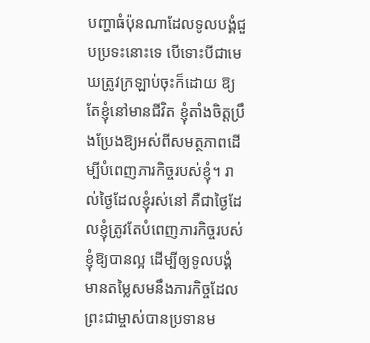បញ្ហាធំប៉ុនណាដែលទូលបង្គំជួបប្រទះនោះទេ បើទោះបីជាមេឃត្រូវក្រឡាប់ចុះក៏ដោយ ឱ្យតែខ្ញុំនៅមានជីវិត ខ្ញុំតាំងចិត្តប្រឹងប្រែងឱ្យអស់ពីសមត្ថភាពដើម្បីបំពេញភារកិច្ចរបស់ខ្ញុំ។ រាល់ថ្ងៃដែលខ្ញុំរស់នៅ គឺជាថ្ងៃដែលខ្ញុំត្រូវតែបំពេញភារកិច្ចរបស់ខ្ញុំឱ្យបានល្អ ដើម្បីឲ្យទូលបង្គំមានតម្លៃសមនឹងភារកិច្ចដែលព្រះជាម្ចាស់បានប្រទានម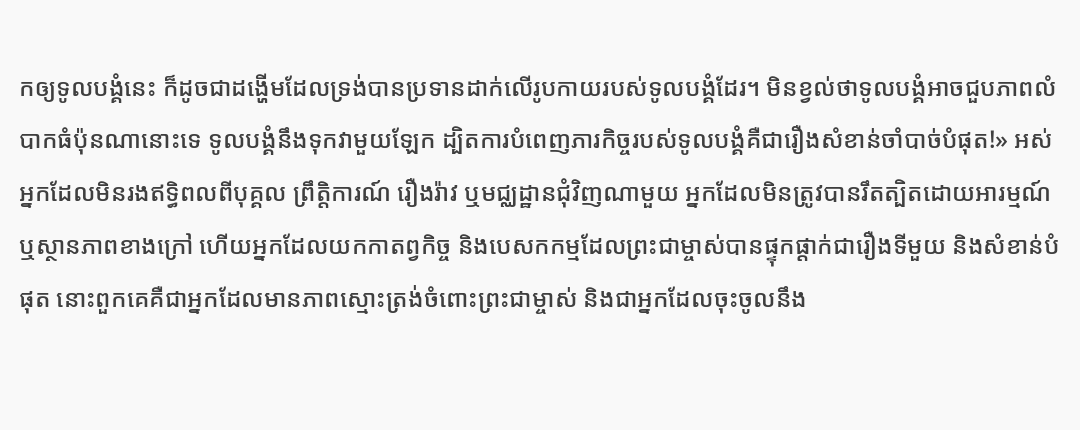កឲ្យទូលបង្គំនេះ ក៏ដូចជាដង្ហើមដែលទ្រង់បានប្រទានដាក់លើរូបកាយរបស់ទូលបង្គំដែរ។ មិនខ្វល់ថាទូលបង្គំអាចជួបភាពលំបាកធំប៉ុនណានោះទេ ទូលបង្គំនឹងទុកវាមួយឡែក ដ្បិតការបំពេញភារកិច្ចរបស់ទូលបង្គំគឺជារឿងសំខាន់ចាំបាច់បំផុត!» អស់អ្នកដែលមិនរងឥទ្ធិពលពីបុគ្គល ព្រឹត្តិការណ៍ រឿងរ៉ាវ ឬមជ្ឈដ្ឋានជុំវិញណាមួយ អ្នកដែលមិនត្រូវបានរឹតត្បិតដោយអារម្មណ៍ ឬស្ថានភាពខាងក្រៅ ហើយអ្នកដែលយកកាតព្វកិច្ច និងបេសកកម្មដែលព្រះជាម្ចាស់បានផ្ទុកផ្ដាក់ជារឿងទីមួយ និងសំខាន់បំផុត នោះពួកគេគឺជាអ្នកដែលមានភាពស្មោះត្រង់ចំពោះព្រះជាម្ចាស់ និងជាអ្នកដែលចុះចូលនឹង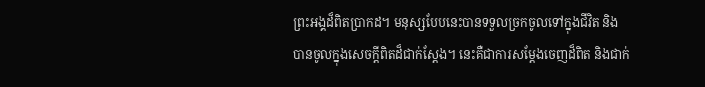ព្រះអង្គដ៏ពិតប្រាកដ។ មនុស្សបែបនេះបានទទួលច្រកចូលទៅក្នុងជីវិត និងបានចូលក្នុងសេចក្ដីពិតដ៏ជាក់ស្ដែង។ នេះគឺជាការសម្តែងចេញដ៏ពិត និងជាក់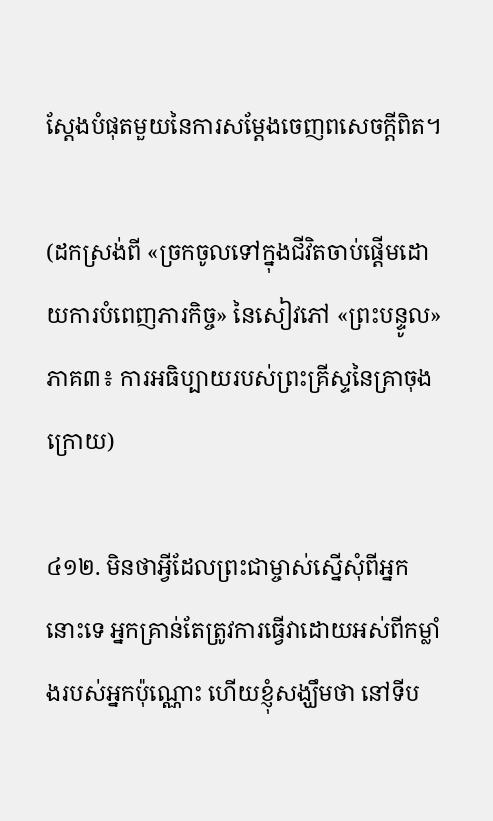ស្តែងបំផុតមួយនៃការសម្តែងចេញពសេចក្តីពិត។

(ដកស្រង់ពី «ច្រកចូលទៅក្នុងជីវិតចាប់ផ្តើមដោយការបំពេញភារកិច្ច» នៃសៀវភៅ «ព្រះបន្ទូល» ភាគ៣៖ ការអធិប្បាយរបស់ព្រះគ្រីស្ទនៃគ្រាចុងក្រោយ)

៤១២. មិនថាអ្វីដែលព្រះជាម្ចាស់ស្នើសុំពីអ្នកនោះទេ អ្នកគ្រាន់តែត្រូវការធ្វើវាដោយអស់ពីកម្លាំងរបស់អ្នកប៉ុណ្ណោះ ហើយខ្ញុំសង្ឃឹមថា នៅទីប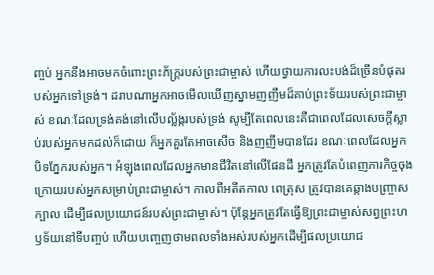ញ្ចប់ អ្នកនឹងអាចមកចំពោះព្រះភ័ក្រ្ដរបស់ព្រះជាម្ចាស់ ហើយថ្វាយការលះបង់ដ៏ច្រើនបំផុតរបស់អ្នកទៅទ្រង់។ ដរាបណាអ្នកអាចមើលឃើញស្នាមញញឹមដ៏គាប់ព្រះទ័យរបស់ព្រះជាម្ចាស់ ខណៈដែលទ្រង់គង់នៅលើបល្ល័ង្ករបស់ទ្រង់ សូម្បីតែពេលនេះគឺជាពេលដែលសេចក្ដីស្លាប់របស់អ្នកមកដល់ក៏ដោយ ក៏អ្នកគួរតែអាចសើច និងញញឹមបានដែរ ខណៈពេលដែលអ្នកបិទភ្នែករបស់អ្នក។ អំឡុងពេលដែលអ្នកមានជីវិតនៅលើផែនដី អ្នកត្រូវតែបំពេញភារកិច្ចចុងក្រោយរបស់អ្នកសម្រាប់ព្រះជាម្ចាស់។ កាលពីអតីតកាល ពេត្រុស ត្រូវបានគេឆ្កាងបញ្ច្រាសក្បាល ដើម្បីផលប្រយោជន៍របស់ព្រះជាម្ចាស់។ ប៉ុន្តែអ្នកត្រូវតែធ្វើឱ្យព្រះជាម្ចាស់សព្វព្រះហឫទ័យនៅទីបញ្ចប់ ហើយបញ្ចេញថាមពលទាំងអស់របស់អ្នកដើម្បីផលប្រយោជ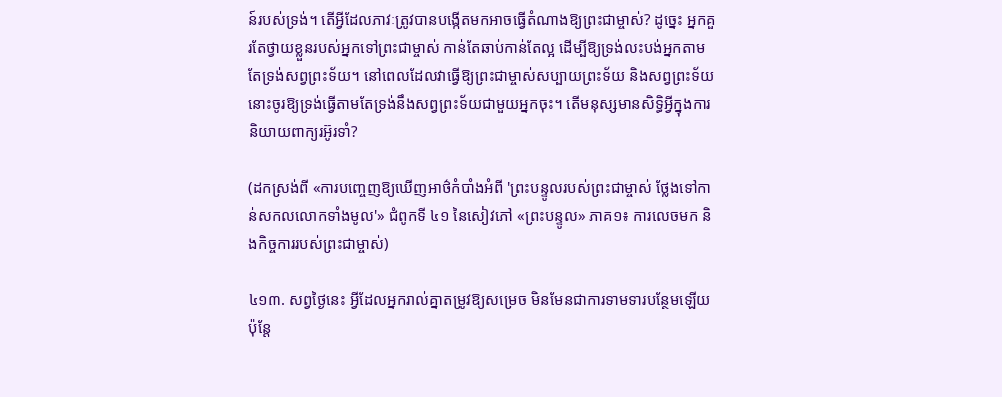ន៍របស់ទ្រង់។ តើអ្វីដែលភាវៈត្រូវបានបង្កើតមកអាចធ្វើតំណាងឱ្យព្រះជាម្ចាស់? ដូច្នេះ អ្នកគួរតែថ្វាយខ្លួនរបស់អ្នកទៅព្រះជាម្ចាស់ កាន់តែឆាប់កាន់តែល្អ ដើម្បីឱ្យទ្រង់លះបង់អ្នកតាមតែទ្រង់សព្វព្រះទ័យ។ នៅពេលដែលវាធ្វើឱ្យព្រះជាម្ចាស់សប្បាយព្រះទ័យ និងសព្វព្រះទ័យ នោះចូរឱ្យទ្រង់ធ្វើតាមតែទ្រង់នឹងសព្វព្រះទ័យជាមួយអ្នកចុះ។ តើមនុស្សមានសិទ្ធិអ្វីក្នុងការនិយាយពាក្យរអ៊ូរទាំ?

(ដកស្រង់ពី «ការបញ្ចេញឱ្យឃើញអាថ៌កំបាំងអំពី 'ព្រះបន្ទូលរបស់ព្រះជាម្ចាស់ ថ្លែងទៅកាន់សកលលោកទាំងមូល'» ជំពូកទី ៤១ នៃសៀវភៅ «ព្រះបន្ទូល» ភាគ១៖ ការលេចមក និងកិច្ចការរបស់ព្រះជាម្ចាស់)

៤១៣. សព្វថ្ងៃនេះ អ្វីដែលអ្នករាល់គ្នាតម្រូវឱ្យសម្រេច មិនមែនជាការទាមទារបន្ថែមឡើយ ប៉ុន្តែ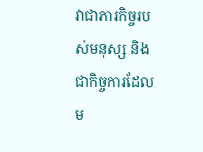វាជាភារកិច្ចរបស់មនុស្ស និងជាកិច្ចការដែលម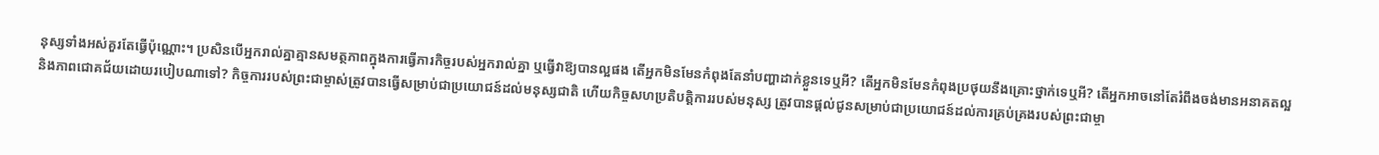នុស្សទាំងអស់គួរតែធ្វើប៉ុណ្ណោះ។ ប្រសិនបើអ្នករាល់គ្នាគ្មានសមត្ថភាពក្នុងការធ្វើភារកិច្ចរបស់អ្នករាល់គ្នា ឬធ្វើវាឱ្យបានល្អផង តើអ្នកមិនមែនកំពុងតែនាំបញ្ហាដាក់ខ្លួនទេឬអី? តើអ្នកមិនមែនកំពុងប្រថុយនឹងគ្រោះថ្នាក់ទេឬអី? តើអ្នកអាចនៅតែរំពឹងចង់មានអនាគតល្អ និងភាពជោគជ័យដោយរបៀបណាទៅ? កិច្ចការរបស់ព្រះជាម្ចាស់ត្រូវបានធ្វើសម្រាប់ជាប្រយោជន៍ដល់មនុស្សជាតិ ហើយកិច្ចសហប្រតិបត្តិការរបស់មនុស្ស ត្រូវបានផ្ដល់ជូនសម្រាប់ជាប្រយោជន៍ដល់ការគ្រប់គ្រងរបស់ព្រះជាម្ចា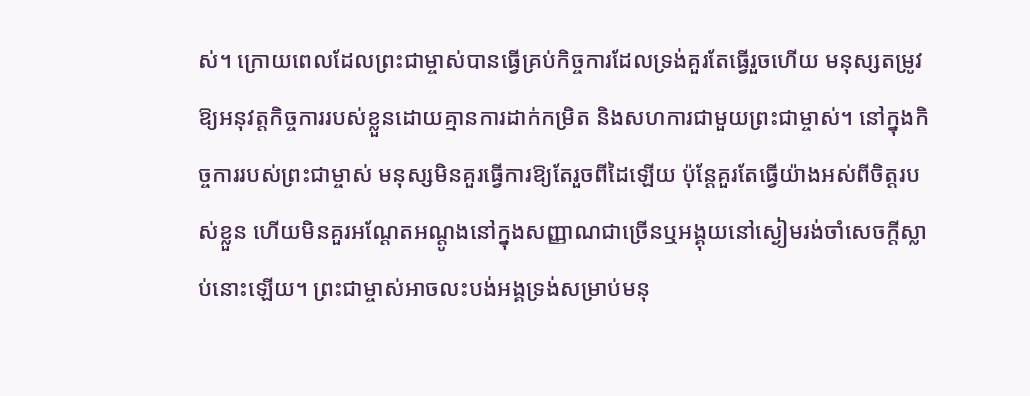ស់។ ក្រោយពេលដែលព្រះជាម្ចាស់បានធ្វើគ្រប់កិច្ចការដែលទ្រង់គួរតែធ្វើរួចហើយ មនុស្សតម្រូវឱ្យអនុវត្តកិច្ចការរបស់ខ្លួនដោយគ្មានការដាក់កម្រិត និងសហការជាមួយព្រះជាម្ចាស់។ នៅក្នុងកិច្ចការរបស់ព្រះជាម្ចាស់ មនុស្សមិនគួរធ្វើការឱ្យតែរួចពីដៃឡើយ ប៉ុន្តែគួរតែធ្វើយ៉ាងអស់ពីចិត្តរបស់ខ្លួន ហើយមិនគួរអណ្ដែតអណ្ដូងនៅក្នុងសញ្ញាណជាច្រើនឬអង្គុយនៅស្ងៀមរង់ចាំសេចក្តីស្លាប់នោះឡើយ។ ព្រះជាម្ចាស់អាចលះបង់អង្គទ្រង់សម្រាប់មនុ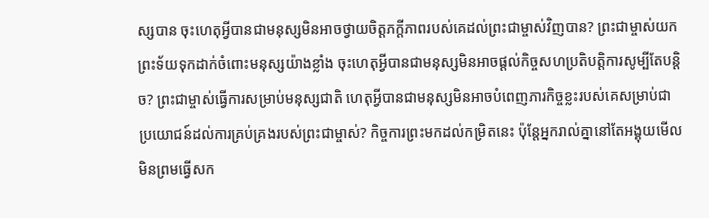ស្សបាន ចុះហេតុអ្វីបានជាមនុស្សមិនអាចថ្វាយចិត្តភក្តីភាពរបស់គេដល់ព្រះជាម្ចាស់វិញបាន? ព្រះជាម្ចាស់យកព្រះទ័យទុកដាក់ចំពោះមនុស្សយ៉ាងខ្លាំង ចុះហេតុអ្វីបានជាមនុស្សមិនអាចផ្ដល់កិច្ចសហប្រតិបត្តិការសូម្បីតែបន្ដិច? ព្រះជាម្ចាស់ធ្វើការសម្រាប់មនុស្សជាតិ ហេតុអ្វីបានជាមនុស្សមិនអាចបំពេញភារកិច្ចខ្លះរបស់គេសម្រាប់ជាប្រយោជន៍ដល់ការគ្រប់គ្រងរបស់ព្រះជាម្ចាស់? កិច្ចការព្រះមកដល់កម្រិតនេះ ប៉ុន្តែអ្នករាល់គ្នានៅតែអង្គុយមើល មិនព្រមធ្វើសក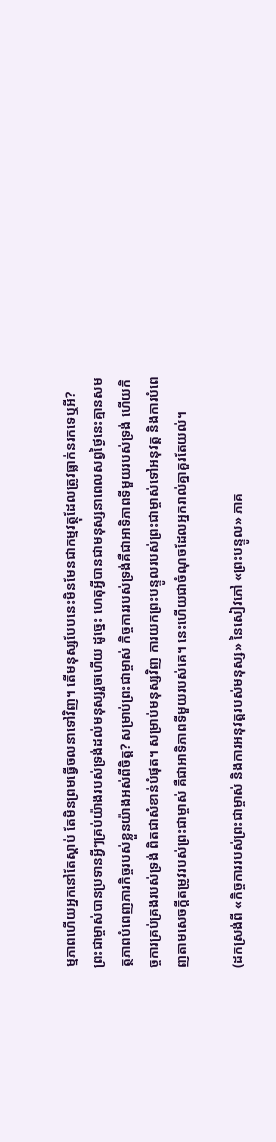ម្មភាពហើយអ្នកនៅតែស្ដាប់ តែមិនព្រមធ្វើចលនាទៅវិញ។ តើមនុស្សបែបនេះមិនមែនជាកម្មវត្ថុដែលត្រូវធ្លាក់នរកទេឬអី? ព្រះជាម្ចាស់បានប្រទានអ្វីៗគ្រប់យ៉ាងរបស់ទ្រង់ដល់មនុស្សរួចហើយ ដូច្នេះ ហេតុអ្វីបានជាមនុស្សនាពេលសព្វថ្ងៃនេះគ្មានសមត្ថភាពបំពេញភារកិច្ចរបស់ខ្លួនយ៉ាងអស់ពីចិត្ត? សម្រាប់ព្រះជាម្ចាស់ កិច្ចការរបស់ទ្រង់គឺជាអាទិភាពទីមួយរបស់ទ្រង់ ហើយកិច្ចការគ្រប់គ្រងរបស់ទ្រង់ ពិតជាសំខាន់បំផុត។ សម្រាប់មនុស្សវិញ ការយកព្រះបន្ទូលរបស់ព្រះជាម្ចាស់ទៅអនុវត្ត និងការបំពេញតាមសេចក្ដីតម្រូវរបស់ព្រះជាម្ចាស់ គឺជាអាទិភាពទីមួយរបស់គេ។ នេះហើយជាចំណុចដែលអ្នករាល់គ្នាគួរតែយល់។

(ដកស្រង់ពី «កិច្ចការរបស់ព្រះជាម្ចាស់ និងការអនុវត្តរបស់មនុស្ស» នៃសៀវភៅ «ព្រះបន្ទូល» ភាគ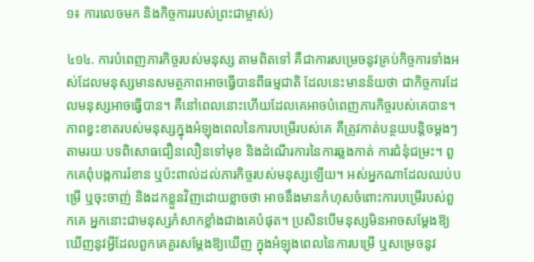១៖ ការលេចមក និងកិច្ចការរបស់ព្រះជាម្ចាស់)

៤១៤. ការបំពេញភារកិច្ចរបស់មនុស្ស តាមពិតទៅ គឺជាការសម្រេចនូវគ្រប់កិច្ចការទាំងអស់ដែលមនុស្សមានសមត្ថភាពអាចធ្វើបានពីធម្មជាតិ ដែលនេះមានន័យថា ជាកិច្ចការដែលមនុស្សអាចធ្វើបាន។ គឺនៅពេលនោះហើយដែលគេអាចបំពេញភារកិច្ចរបស់គេបាន។ ភាពខ្វះខាតរបស់មនុស្សក្នុងអំឡុងពេលនៃការបម្រើរបស់គេ គឺត្រូវកាត់បន្ថយបន្តិចម្ដងៗតាមរយៈបទពិសោធជឿនលឿនទៅមុខ និងដំណើរការនៃការឆ្លងកាត់ ការជំនុំជម្រះ។ ពួកគេពុំបង្កការរំខាន ឬប៉ះពាល់ដល់ភារកិច្ចរបស់មនុស្សឡើយ។ អស់អ្នកណាដែលឈប់បម្រើ ឬចុះចាញ់ និងដកខ្លួនវិញដោយខ្លាចថា អាចនឹងមានកំហុសចំពោះការបម្រើរបស់ពួកគេ អ្នកនោះជាមនុស្សកំសាកខ្លាំងជាងគេបំផុត។ ប្រសិនបើមនុស្សមិនអាចសម្ដែងឱ្យឃើញនូវអ្វីដែលពួកគេគួរសម្ដែងឱ្យឃើញ ក្នុងអំឡុងពេលនៃការបម្រើ ឬសម្រេចនូវ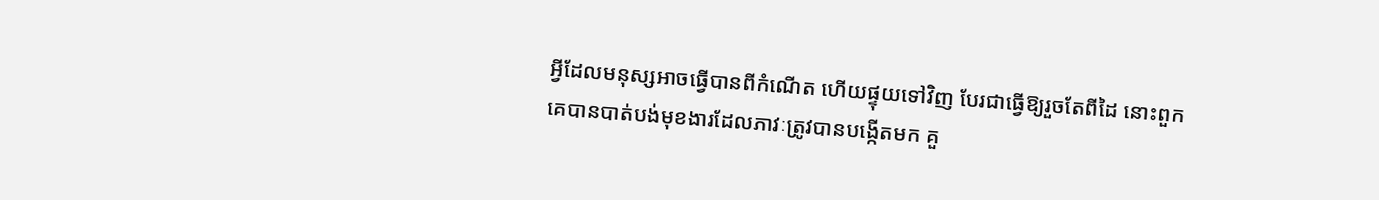អ្វីដែលមនុស្សអាចធ្វើបានពីកំណើត ហើយផ្ទុយទៅវិញ បែរជាធ្វើឱ្យរួចតែពីដៃ នោះពួកគេបានបាត់បង់មុខងារដែលភាវៈត្រូវបានបង្កើតមក គួ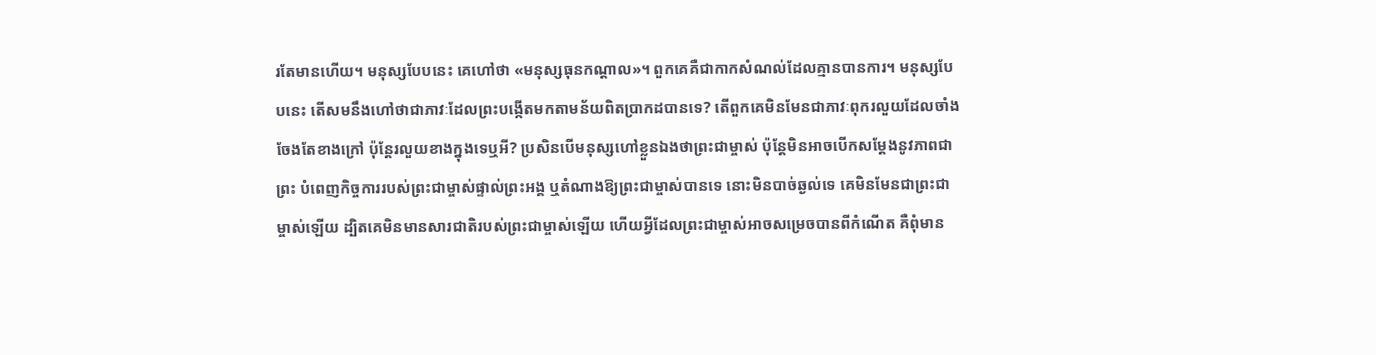រតែមានហើយ។ មនុស្សបែបនេះ គេហៅថា «មនុស្សធុនកណ្ដាល»។ ពួកគេគឺជាកាកសំណល់ដែលគ្មានបានការ។ មនុស្សបែបនេះ តើសមនឹងហៅថាជាភាវៈដែលព្រះបង្កើតមកតាមន័យពិតប្រាកដបានទេ? តើពួកគេមិនមែនជាភាវៈពុករលួយដែលចាំងចែងតែខាងក្រៅ ប៉ុន្តែរលួយខាងក្នុងទេឬអី? ប្រសិនបើមនុស្សហៅខ្លួនឯងថាព្រះជាម្ចាស់ ប៉ុន្តែមិនអាចបើកសម្ដែងនូវភាពជាព្រះ បំពេញកិច្ចការរបស់ព្រះជាម្ចាស់ផ្ទាល់ព្រះអង្គ ឬតំណាងឱ្យព្រះជាម្ចាស់បានទេ នោះមិនបាច់ឆ្ងល់ទេ គេមិនមែនជាព្រះជាម្ចាស់ឡើយ ដ្បិតគេមិនមានសារជាតិរបស់ព្រះជាម្ចាស់ឡើយ ហើយអ្វីដែលព្រះជាម្ចាស់អាចសម្រេចបានពីកំណើត គឺពុំមាន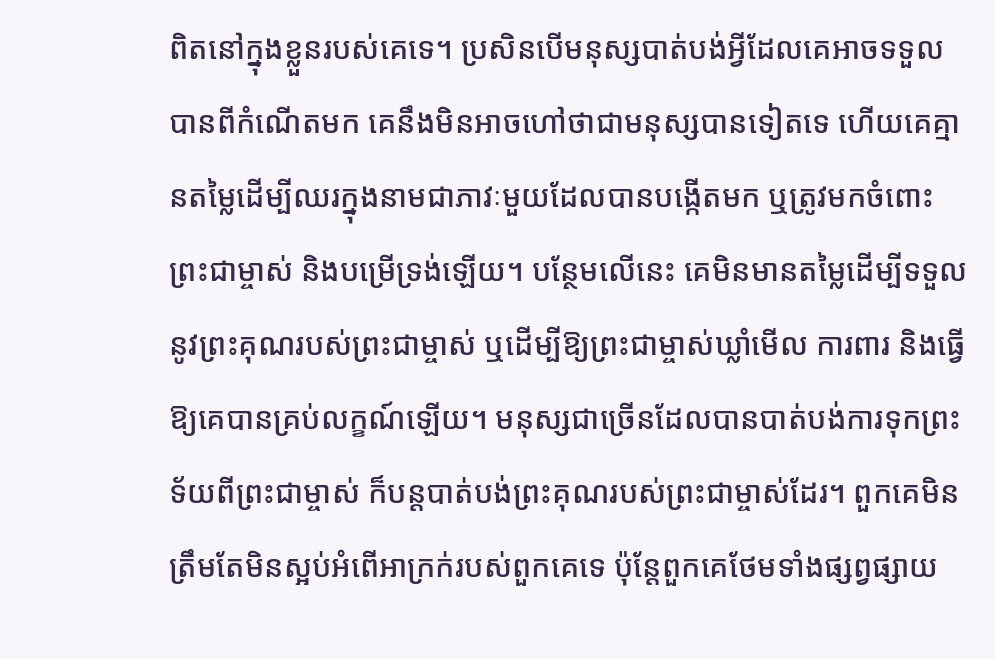ពិតនៅក្នុងខ្លួនរបស់គេទេ។ ប្រសិនបើមនុស្សបាត់បង់អ្វីដែលគេអាចទទួលបានពីកំណើតមក គេនឹងមិនអាចហៅថាជាមនុស្សបានទៀតទេ ហើយគេគ្មានតម្លៃដើម្បីឈរក្នុងនាមជាភាវៈមួយដែលបានបង្កើតមក ឬត្រូវមកចំពោះព្រះជាម្ចាស់ និងបម្រើទ្រង់ឡើយ។ បន្ថែមលើនេះ គេមិនមានតម្លៃដើម្បីទទួលនូវព្រះគុណរបស់ព្រះជាម្ចាស់ ឬដើម្បីឱ្យព្រះជាម្ចាស់ឃ្លាំមើល ការពារ និងធ្វើឱ្យគេបានគ្រប់លក្ខណ៍ឡើយ។ មនុស្សជាច្រើនដែលបានបាត់បង់ការទុកព្រះទ័យពីព្រះជាម្ចាស់ ក៏បន្តបាត់បង់ព្រះគុណរបស់ព្រះជាម្ចាស់ដែរ។ ពួកគេមិនត្រឹមតែមិនស្អប់អំពើអាក្រក់របស់ពួកគេទេ ប៉ុន្តែពួកគេថែមទាំងផ្សព្វផ្សាយ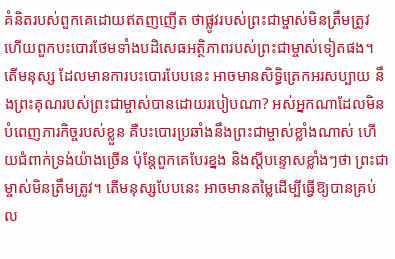គំនិតរបស់ពួកគេដោយឥតញញើត ថាផ្លូវរបស់ព្រះជាម្ចាស់មិនត្រឹមត្រូវ ហើយពួកបះបោរថែមទាំងបដិសេធអត្ថិភាពរបស់ព្រះជាម្ចាស់ទៀតផង។ តើមនុស្ស ដែលមានការបះបោរបែបនេះ អាចមានសិទ្ធិត្រេកអរសប្បាយ នឹងព្រះគុណរបស់ព្រះជាម្ចាស់បានដោយរបៀបណា? អស់អ្នកណាដែលមិនបំពេញភារកិច្ចរបស់ខ្លួន គឺបះបោរប្រឆាំងនឹងព្រះជាម្ចាស់ខ្លាំងណាស់ ហើយជំពាក់ទ្រង់យ៉ាងច្រើន ប៉ុន្តែពួកគេបែរខ្នង និងស្ដីបន្ទោសខ្លាំងៗថា ព្រះជាម្ចាស់មិនត្រឹមត្រូវ។ តើមនុស្សបែបនេះ អាចមានតម្លៃដើម្បីធ្វើឱ្យបានគ្រប់ល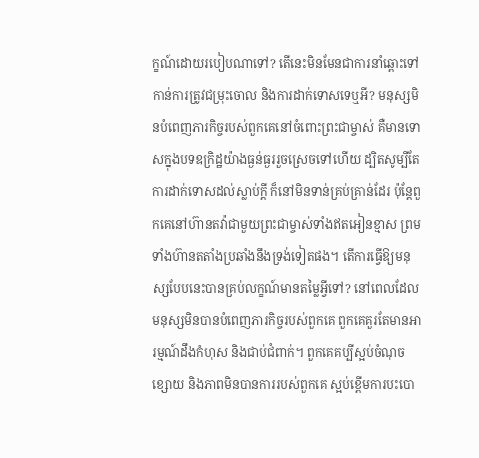ក្ខណ៍ដោយរបៀបណាទៅ? តើនេះមិនមែនជាការនាំឆ្ពោះទៅកាន់ការត្រូវជម្រុះចោល និងការដាក់ទោសទេឬអី? មនុស្សមិនបំពេញភារកិច្ចរបស់ពួកគេនៅចំពោះព្រះជាម្ចាស់ គឺមានទោសក្នុងបទឧក្រិដ្ឋយ៉ាងធ្ងន់ធ្ងររួចស្រេចទៅហើយ ដ្បិតសូម្បីតែការដាក់ទោសដល់ស្លាប់ក្ដី ក៏នៅមិនទាន់គ្រប់គ្រាន់ដែរ ប៉ុន្តែពួកគេនៅហ៊ានតវ៉ាជាមួយព្រះជាម្ចាស់ទាំងឥតអៀនខ្មាស ព្រមទាំងហ៊ានតតាំងប្រឆាំងនឹងទ្រង់ទៀតផង។ តើការធ្វើឱ្យមនុស្សបែបនេះបានគ្រប់លក្ខណ៍មានតម្លៃអ្វីទៅ? នៅពេលដែលមនុស្សមិនបានបំពេញភារកិច្ចរបស់ពួកគេ ពួកគេគួរតែមានអារម្មណ៍ដឹងកំហុស និងជាប់ជំពាក់។ ពួកគេគប្បីស្អប់ចំណុចខ្សោយ និងភាពមិនបានការរបស់ពួកគេ ស្អប់ខ្ពើមការបះបោ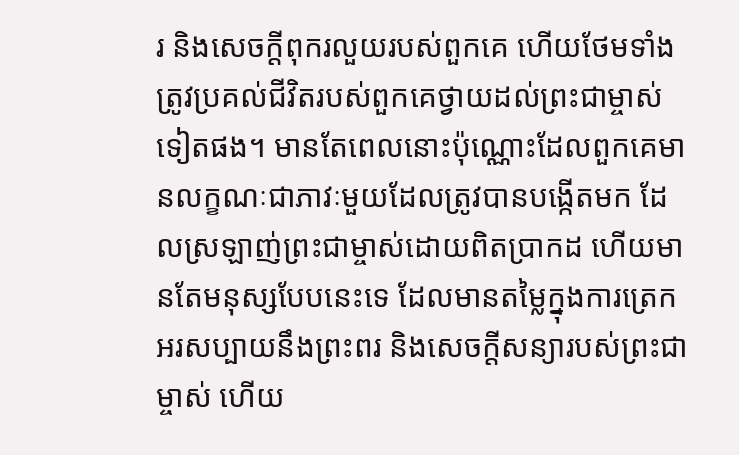រ និងសេចក្ដីពុករលួយរបស់ពួកគេ ហើយថែមទាំងត្រូវប្រគល់ជីវិតរបស់ពួកគេថ្វាយដល់ព្រះជាម្ចាស់ទៀតផង។ មានតែពេលនោះប៉ុណ្ណោះដែលពួកគេមានលក្ខណៈជាភាវៈមួយដែលត្រូវបានបង្កើតមក ដែលស្រឡាញ់ព្រះជាម្ចាស់ដោយពិតប្រាកដ ហើយមានតែមនុស្សបែបនេះទេ ដែលមានតម្លៃក្នុងការត្រេកអរសប្បាយនឹងព្រះពរ និងសេចក្ដីសន្យារបស់ព្រះជាម្ចាស់ ហើយ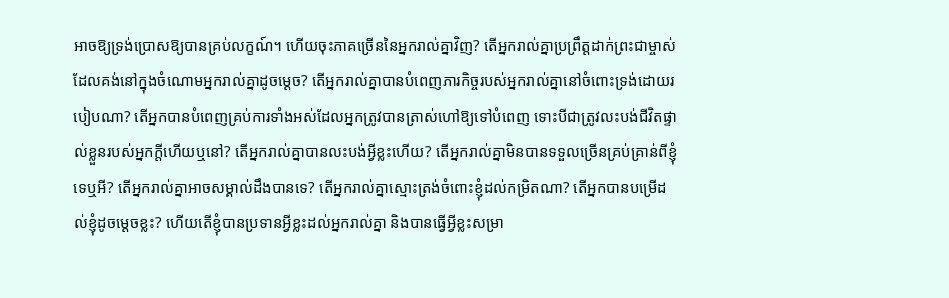អាចឱ្យទ្រង់ប្រោសឱ្យបានគ្រប់លក្ខណ៍។ ហើយចុះភាគច្រើននៃអ្នករាល់គ្នាវិញ? តើអ្នករាល់គ្នាប្រព្រឹត្តដាក់ព្រះជាម្ចាស់ដែលគង់នៅក្នុងចំណោមអ្នករាល់គ្នាដូចម្តេច? តើអ្នករាល់គ្នាបានបំពេញភារកិច្ចរបស់អ្នករាល់គ្នានៅចំពោះទ្រង់ដោយរបៀបណា? តើអ្នកបានបំពេញគ្រប់ការទាំងអស់ដែលអ្នកត្រូវបានត្រាស់ហៅឱ្យទៅបំពេញ ទោះបីជាត្រូវលះបង់ជីវិតផ្ទាល់ខ្លួនរបស់អ្នកក្ដីហើយឬនៅ? តើអ្នករាល់គ្នាបានលះបង់អ្វីខ្លះហើយ? តើអ្នករាល់គ្នាមិនបានទទួលច្រើនគ្រប់គ្រាន់ពីខ្ញុំទេឬអី? តើអ្នករាល់គ្នាអាចសម្គាល់ដឹងបានទេ? តើអ្នករាល់គ្នាស្មោះត្រង់ចំពោះខ្ញុំដល់កម្រិតណា? តើអ្នកបានបម្រើដល់ខ្ញុំដូចម្តេចខ្លះ? ហើយតើខ្ញុំបានប្រទានអ្វីខ្លះដល់អ្នករាល់គ្នា និងបានធ្វើអ្វីខ្លះសម្រា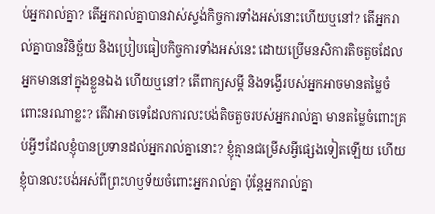ប់អ្នករាល់គ្នា? តើអ្នករាល់គ្នាបានវាស់ស្ទង់កិច្ចការទាំងអស់នោះហើយឬនៅ? តើអ្នករាល់គ្នាបានវិនិច្ឆ័យ និងប្រៀបធៀបកិច្ចការទាំងអស់នេះ ដោយប្រើមនសិការតិចតួចដែលអ្នកមាននៅក្នុងខ្លួនឯង ហើយឬនៅ? តើពាក្យសម្ដី និងទង្វើរបស់អ្នកអាចមានតម្លៃចំពោះនរណាខ្លះ? តើវាអាចទេដែលការលះបង់តិចតួចរបស់អ្នករាល់គ្នា មានតម្លៃចំពោះគ្រប់អ្វីៗដែលខ្ញុំបានប្រទានដល់អ្នករាល់គ្នានោះ? ខ្ញុំគ្មានជម្រើសអ្វីផ្សេងទៀតឡើយ ហើយខ្ញុំបានលះបង់អស់ពីព្រះហឫទ័យចំពោះអ្នករាល់គ្នា ប៉ុន្តែអ្នករាល់គ្នា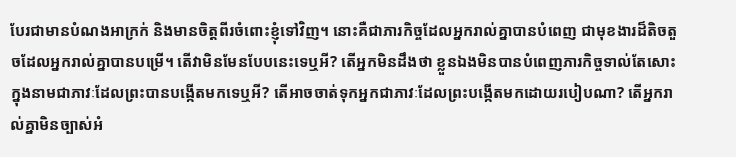បែរជាមានបំណងអាក្រក់ និងមានចិត្តពីរចំពោះខ្ញុំទៅវិញ។ នោះគឺជាភារកិច្ចដែលអ្នករាល់គ្នាបានបំពេញ ជាមុខងារដ៏តិចតួចដែលអ្នករាល់គ្នាបានបម្រើ។ តើវាមិនមែនបែបនេះទេឬអី? តើអ្នកមិនដឹងថា ខ្លួនឯងមិនបានបំពេញភារកិច្ចទាល់តែសោះក្នុងនាមជាភាវៈដែលព្រះបានបង្កើតមកទេឬអី? តើអាចចាត់ទុកអ្នកជាភាវៈដែលព្រះបង្កើតមកដោយរបៀបណា? តើអ្នករាល់គ្នាមិនច្បាស់អំ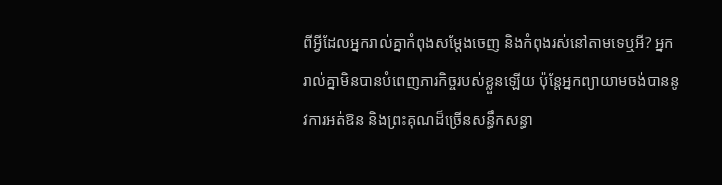ពីអ្វីដែលអ្នករាល់គ្នាកំពុងសម្ដែងចេញ និងកំពុងរស់នៅតាមទេឬអី? អ្នករាល់គ្នាមិនបានបំពេញភារកិច្ចរបស់ខ្លួនឡើយ ប៉ុន្តែអ្នកព្យាយាមចង់បាននូវការអត់ឱន និងព្រះគុណដ៏ច្រើនសន្ធឹកសន្ធា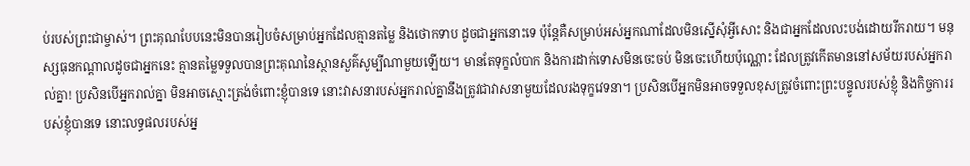ប់របស់ព្រះជាម្ចាស់។ ព្រះគុណបែបនេះមិនបានរៀបចំសម្រាប់អ្នកដែលគ្មានតម្លៃ និងថោកទាប ដូចជាអ្នកនោះទេ ប៉ុន្តែគឺសម្រាប់អស់អ្នកណាដែលមិនស្នើសុំអ្វីសោះ និងជាអ្នកដែលលះបង់ដោយរីករាយ។ មនុស្សធុនកណ្ដាលដូចជាអ្នកនេះ គ្មានតម្លៃទទួលបានព្រះគុណនៃស្ថានសួគ៌សូម្បីណាមួយឡើយ។ មានតែទុក្ខលំបាក និងការដាក់ទោសមិនចេះចប់ មិនចេះហើយប៉ុណ្ណោះ ដែលត្រូវកើតមាននៅសម័យរបស់អ្នករាល់គ្នា! ប្រសិនបើអ្នករាល់គ្នា មិនអាចស្មោះត្រង់ចំពោះខ្ញុំបានទេ នោះវាសនារបស់អ្នករាល់គ្នានឹងត្រូវជាវាសនាមួយដែលរងទុក្ខវេទនា។ ប្រសិនបើអ្នកមិនអាចទទួលខុសត្រូវចំពោះព្រះបន្ទូលរបស់ខ្ញុំ និងកិច្ចការរបស់ខ្ញុំបានទេ នោះលទ្ធផលរបស់អ្ន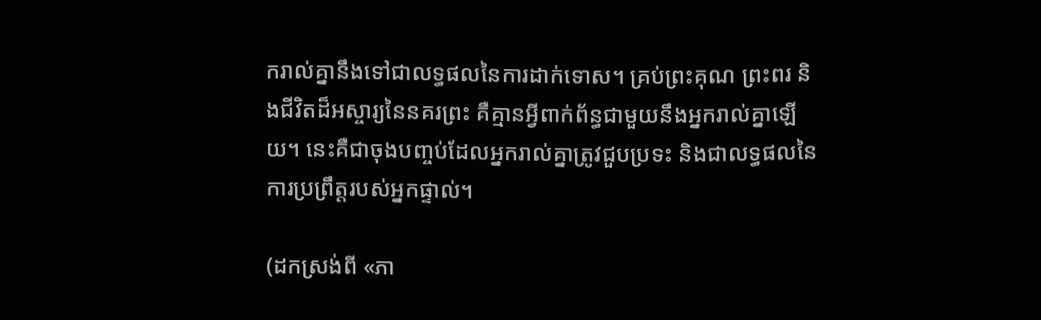ករាល់គ្នានឹងទៅជាលទ្ធផលនៃការដាក់ទោស។ គ្រប់ព្រះគុណ ព្រះពរ និងជីវិតដ៏អស្ចារ្យនៃនគរព្រះ គឺគ្មានអ្វីពាក់ព័ន្ធជាមួយនឹងអ្នករាល់គ្នាឡើយ។ នេះគឺជាចុងបញ្ចប់ដែលអ្នករាល់គ្នាត្រូវជួបប្រទះ និងជាលទ្ធផលនៃការប្រព្រឹត្តរបស់អ្នកផ្ទាល់។

(ដកស្រង់ពី «ភា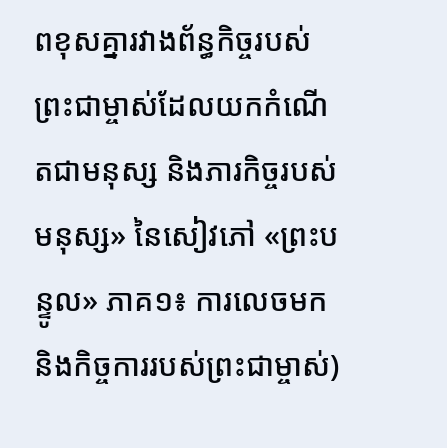ពខុសគ្នារវាងព័ន្ធកិច្ចរបស់ព្រះជាម្ចាស់ដែលយកកំណើតជាមនុស្ស និងភារកិច្ចរបស់មនុស្ស» នៃសៀវភៅ «ព្រះបន្ទូល» ភាគ១៖ ការលេចមក និងកិច្ចការរបស់ព្រះជាម្ចាស់)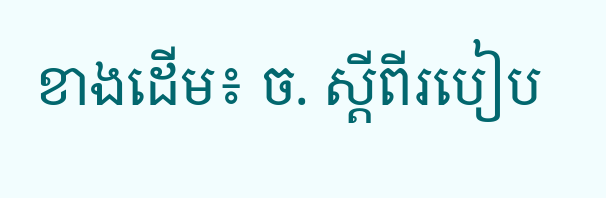ខាងដើម៖ ច. ស្ដីពីរបៀប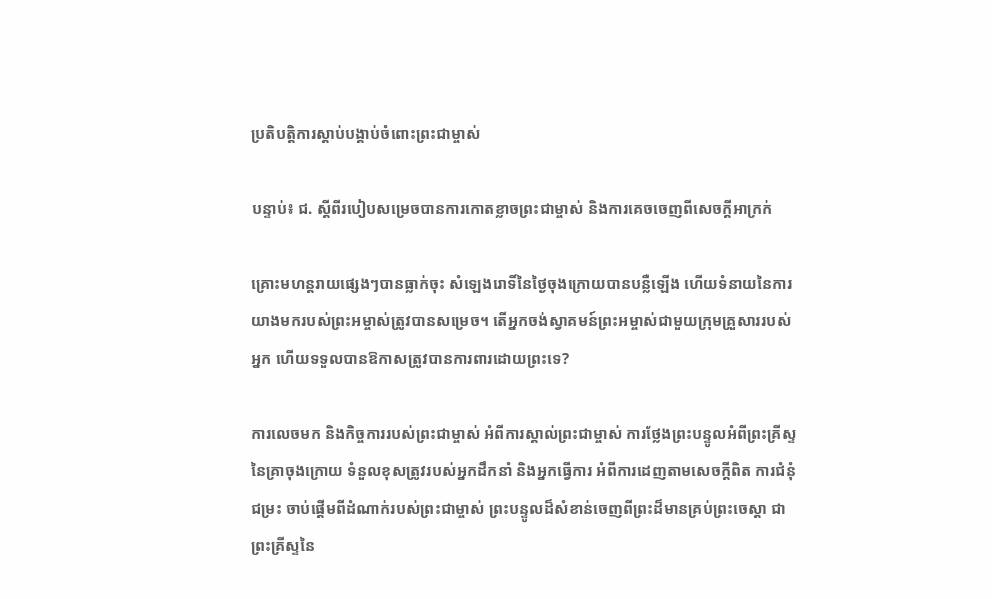ប្រតិបត្តិការស្ដាប់បង្គាប់ចំពោះព្រះជាម្ចាស់

បន្ទាប់៖ ជ. ស្ដីពីរបៀបសម្រេចបានការកោតខ្លាចព្រះជាម្ចាស់ និងការគេចចេញពីសេចក្ដីអាក្រក់

គ្រោះមហន្តរាយផ្សេងៗបានធ្លាក់ចុះ សំឡេងរោទិ៍នៃថ្ងៃចុងក្រោយបានបន្លឺឡើង ហើយទំនាយនៃការយាងមករបស់ព្រះអម្ចាស់ត្រូវបានសម្រេច។ តើអ្នកចង់ស្វាគមន៍ព្រះអម្ចាស់ជាមួយក្រុមគ្រួសាររបស់អ្នក ហើយទទួលបានឱកាសត្រូវបានការពារដោយព្រះទេ?

ការលេចមក និងកិច្ចការរបស់ព្រះជាម្ចាស់ អំពីការស្គាល់ព្រះជាម្ចាស់ ការថ្លែងព្រះបន្ទូលអំពីព្រះគ្រីស្ទនៃគ្រាចុងក្រោយ ទំនួលខុសត្រូវរបស់អ្នកដឹកនាំ និងអ្នកធ្វើការ អំពីការដេញតាមសេចក្តីពិត ការជំនុំជម្រះ ចាប់ផ្ដើមពីដំណាក់របស់ព្រះជាម្ចាស់ ព្រះបន្ទូលដ៏សំខាន់ចេញពីព្រះដ៏មានគ្រប់ព្រះចេស្ដា ជាព្រះគ្រីស្ទនៃ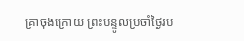គ្រាចុងក្រោយ ព្រះបន្ទូលប្រចាំថ្ងៃរប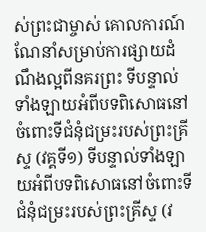ស់ព្រះជាម្ចាស់ គោលការណ៍ណែនាំសម្រាប់ការផ្សាយដំណឹងល្អពីនគរព្រះ ទីបន្ទាល់ទាំងឡាយអំពីបទពិសោធនៅចំពោះទីជំនុំជម្រះរបស់ព្រះគ្រីស្ទ (វគ្គទី១) ទីបន្ទាល់ទាំងឡាយអំពីបទពិសោធនៅចំពោះទីជំនុំជម្រះរបស់ព្រះគ្រីស្ទ (វ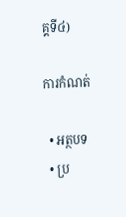គ្គទី៤)

ការកំណត់

  • អត្ថបទ
  • ប្រ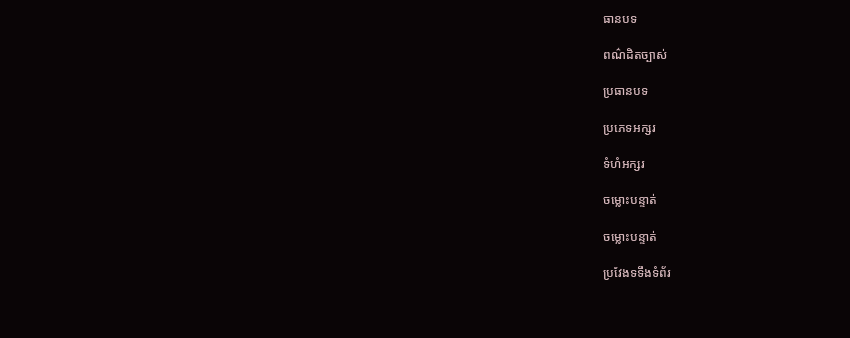ធានបទ

ពណ៌ដិតច្បាស់

ប្រធានបទ

ប្រភេទអក្សរ

ទំហំអក្សរ

ចម្លោះបន្ទាត់

ចម្លោះបន្ទាត់

ប្រវែងទទឹងទំព័រ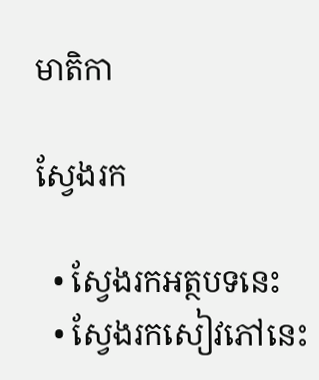មាតិកា

ស្វែងរក

  • ស្វែងរកអត្ថបទនេះ
  • ស្វែងរកសៀវភៅនេះ